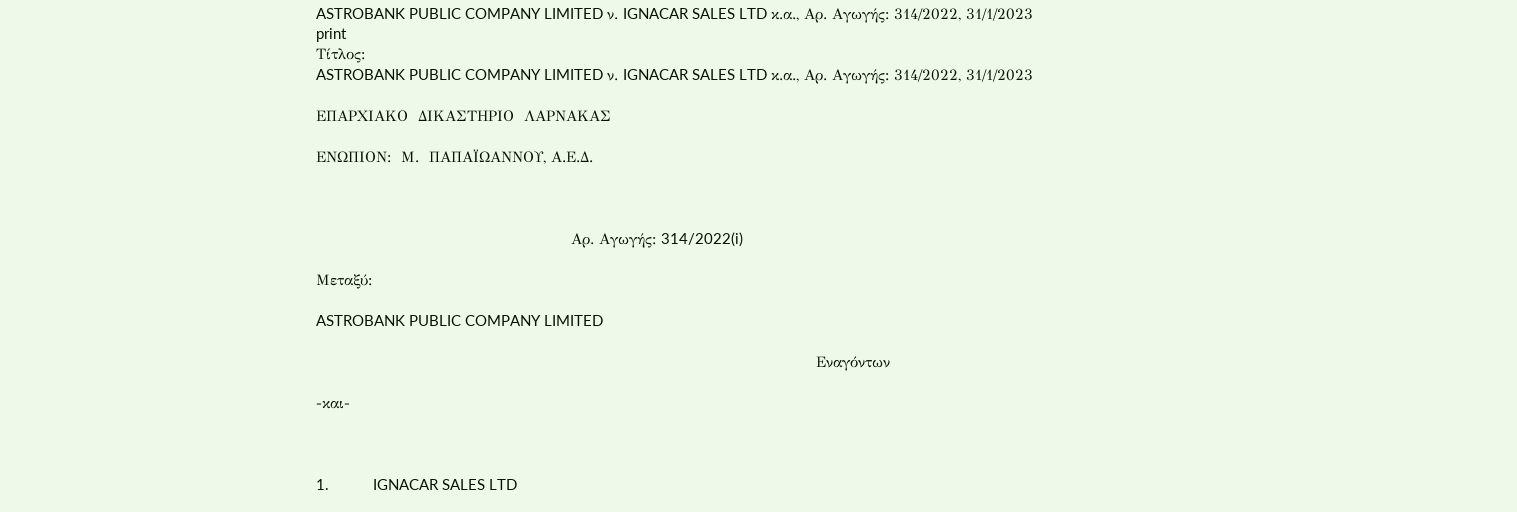ASTROBANK PUBLIC COMPANY LIMITED ν. IGNACAR SALES LTD κ.α., Αρ. Αγωγής: 314/2022, 31/1/2023
print
Τίτλος:
ASTROBANK PUBLIC COMPANY LIMITED ν. IGNACAR SALES LTD κ.α., Αρ. Αγωγής: 314/2022, 31/1/2023

ΕΠΑΡΧΙΑΚΟ  ΔΙΚΑΣΤΗΡΙΟ  ΛΑΡΝΑΚΑΣ

ΕΝΩΠΙΟΝ:  Μ.  ΠΑΠΑΪΩΑΝΝΟΥ, Α.Ε.Δ.



                                                   Αρ. Αγωγής: 314/2022(i)

Μεταξύ:

ASTROBANK PUBLIC COMPANY LIMITED

                                                                                                    Εναγόντων

-και-



1.           IGNACAR SALES LTD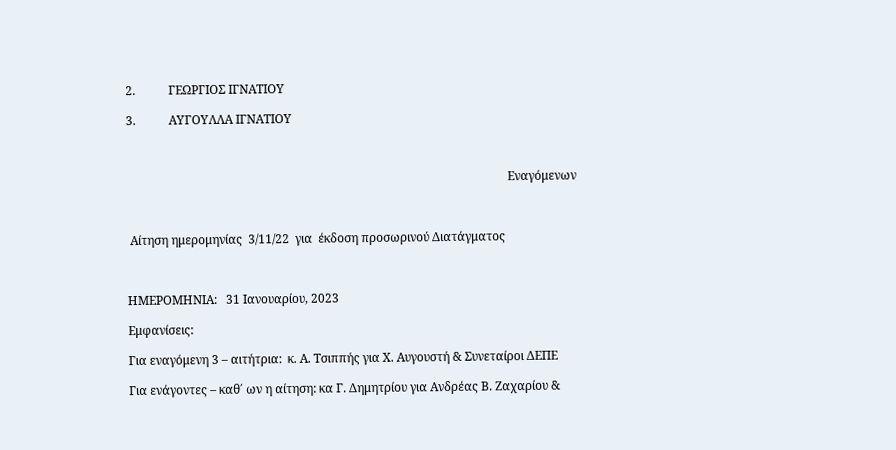2.           ΓΕΩΡΓΙΟΣ ΙΓΝΑΤΙΟΥ

3.           ΑΥΓΟΥΛΛΑ ΙΓΝΑΤΙΟΥ



                                                                                                                               Εναγόμενων



 Αίτηση ημερομηνίας  3/11/22  για  έκδοση προσωρινού Διατάγματος



ΗΜΕΡΟΜΗΝΙΑ:   31 Ιανουαρίου, 2023

Εμφανίσεις:

Για εναγόμενη 3 – αιτήτρια:  κ. Α. Τσιππής για Χ. Αυγουστή & Συνεταίροι ΔΕΠΕ

Για ενάγοντες – καθ΄ ων η αίτηση: κα Γ. Δημητρίου για Ανδρέας Β. Ζαχαρίου &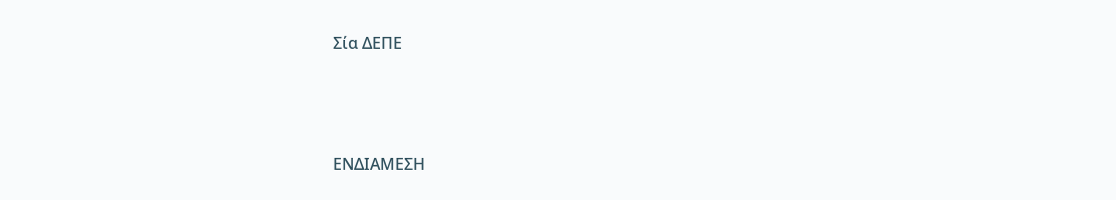Σία ΔΕΠΕ



ΕΝΔΙΑΜΕΣΗ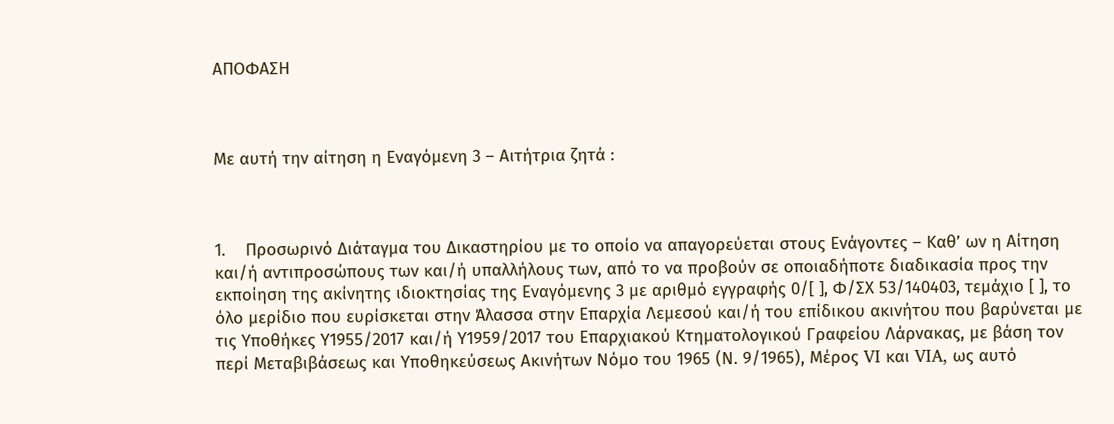ΑΠΟΦΑΣΗ



Με αυτή την αίτηση η Εναγόμενη 3 – Αιτήτρια ζητά :



1.    Προσωρινό Διάταγμα του Δικαστηρίου με το οποίο να απαγορεύεται στους Ενάγοντες – Καθ’ ων η Αίτηση και/ή αντιπροσώπους των και/ή υπαλλήλους των, από το να προβούν σε οποιαδήποτε διαδικασία προς την εκποίηση της ακίνητης ιδιοκτησίας της Εναγόμενης 3 με αριθμό εγγραφής 0/[ ], Φ/ΣΧ 53/140403, τεμάχιο [ ], το όλο μερίδιο που ευρίσκεται στην Άλασσα στην Επαρχία Λεμεσού και/ή του επίδικου ακινήτου που βαρύνεται με τις Υποθήκες Υ1955/2017 και/ή Υ1959/2017 του Επαρχιακού Κτηματολογικού Γραφείου Λάρνακας, με βάση τον περί Μεταβιβάσεως και Υποθηκεύσεως Ακινήτων Νόμο του 1965 (Ν. 9/1965), Μέρος VI και VIA, ως αυτό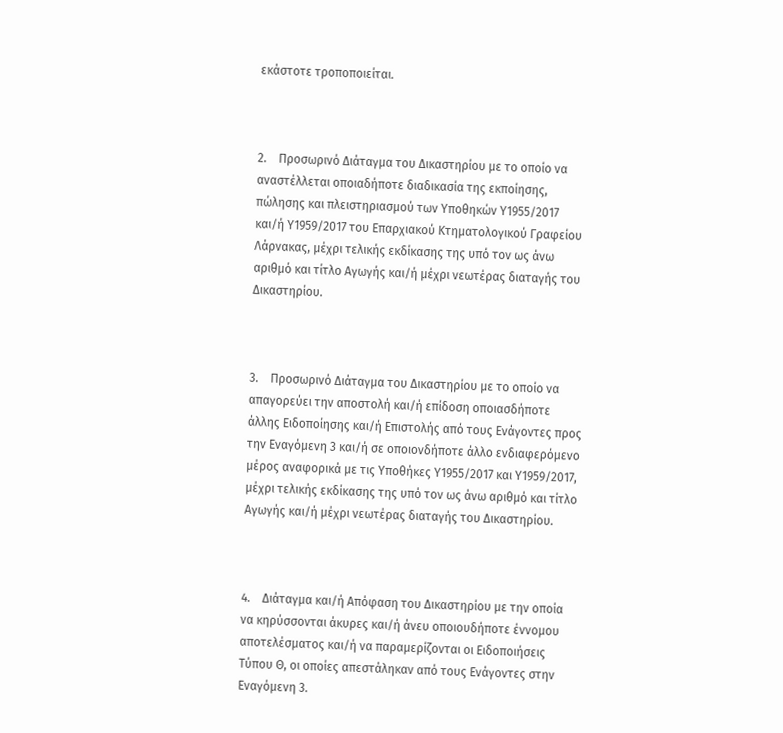εκάστοτε τροποποιείται.



2.    Προσωρινό Διάταγμα του Δικαστηρίου με το οποίο να αναστέλλεται οποιαδήποτε διαδικασία της εκποίησης, πώλησης και πλειστηριασμού των Υποθηκών Υ1955/2017 και/ή Υ1959/2017 του Επαρχιακού Κτηματολογικού Γραφείου Λάρνακας, μέχρι τελικής εκδίκασης της υπό τον ως άνω αριθμό και τίτλο Αγωγής και/ή μέχρι νεωτέρας διαταγής του Δικαστηρίου.



3.    Προσωρινό Διάταγμα του Δικαστηρίου με το οποίο να απαγορεύει την αποστολή και/ή επίδοση οποιασδήποτε άλλης Ειδοποίησης και/ή Επιστολής από τους Ενάγοντες προς την Εναγόμενη 3 και/ή σε οποιονδήποτε άλλο ενδιαφερόμενο μέρος αναφορικά με τις Υποθήκες Υ1955/2017 και Υ1959/2017, μέχρι τελικής εκδίκασης της υπό τον ως άνω αριθμό και τίτλο Αγωγής και/ή μέχρι νεωτέρας διαταγής του Δικαστηρίου.



4.    Διάταγμα και/ή Απόφαση του Δικαστηρίου με την οποία να κηρύσσονται άκυρες και/ή άνευ οποιουδήποτε έννομου αποτελέσματος και/ή να παραμερίζονται οι Ειδοποιήσεις Τύπου Θ, οι οποίες απεστάληκαν από τους Ενάγοντες στην Εναγόμενη 3.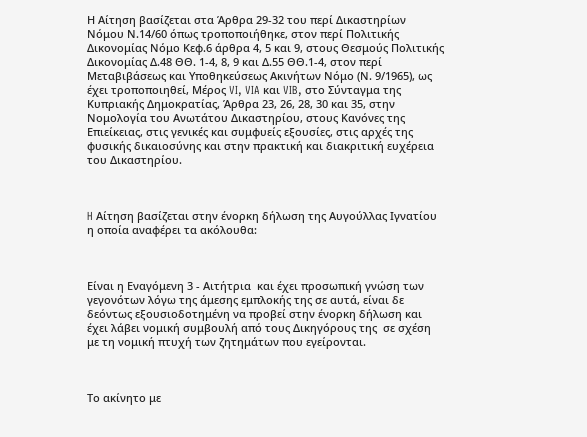Η Αίτηση βασίζεται στα Άρθρα 29-32 του περί Δικαστηρίων Νόμου Ν.14/60 όπως τροποποιήθηκε, στον περί Πολιτικής Δικονομίας Νόμο Κεφ.6 άρθρα 4, 5 και 9, στους Θεσμούς Πολιτικής Δικονομίας Δ.48 ΘΘ. 1-4, 8, 9 και Δ.55 ΘΘ.1-4, στον περί Μεταβιβάσεως και Υποθηκεύσεως Ακινήτων Νόμο (Ν. 9/1965), ως έχει τροποποιηθεί, Μέρος VI, VIA και VIB, στο Σύνταγμα της Κυπριακής Δημοκρατίας, Άρθρα 23, 26, 28, 30 και 35, στην Νομολογία του Ανωτάτου Δικαστηρίου, στους Κανόνες της Επιείκειας, στις γενικές και συμφυείς εξουσίες, στις αρχές της φυσικής δικαιοσύνης και στην πρακτική και διακριτική ευχέρεια του Δικαστηρίου.



H Αίτηση βασίζεται στην ένορκη δήλωση της Αυγούλλας Ιγνατίου η οποία αναφέρει τα ακόλουθα:



Είναι η Εναγόμενη 3 - Αιτήτρια  και έχει προσωπική γνώση των γεγονότων λόγω της άμεσης εμπλοκής της σε αυτά, είναι δε δεόντως εξουσιοδοτημένη να προβεί στην ένορκη δήλωση και έχει λάβει νομική συμβουλή από τους Δικηγόρους της  σε σχέση με τη νομική πτυχή των ζητημάτων που εγείρονται.



Το ακίνητο με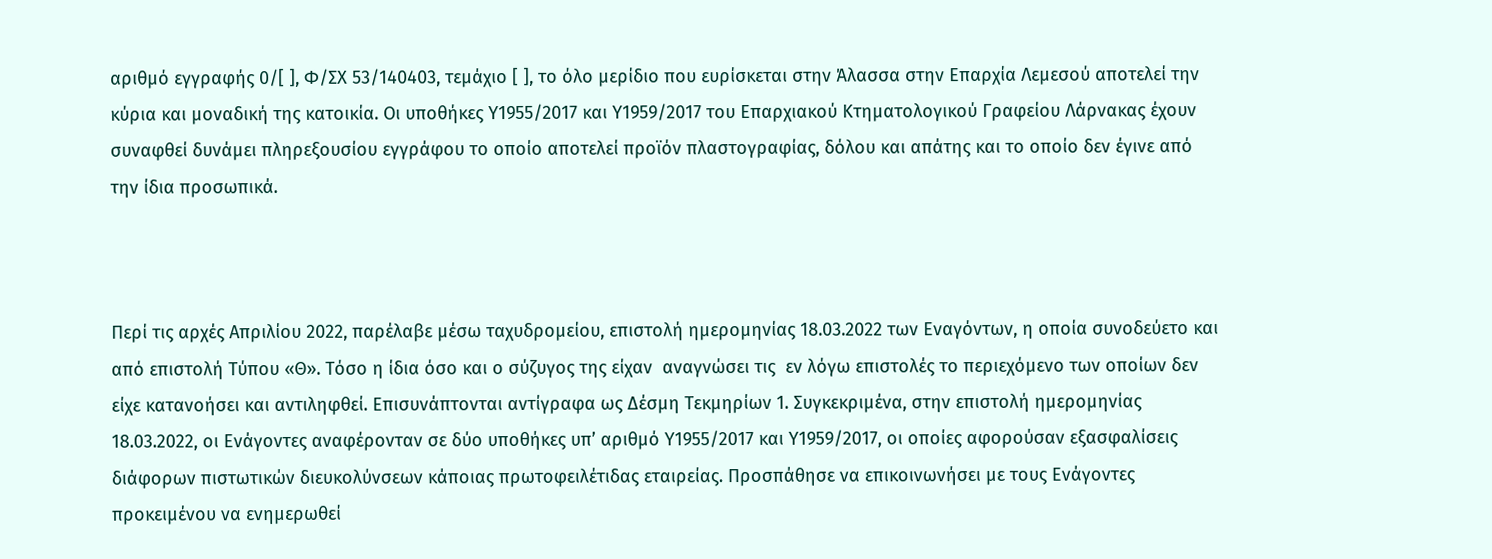αριθμό εγγραφής 0/[ ], Φ/ΣΧ 53/140403, τεμάχιο [ ], το όλο μερίδιο που ευρίσκεται στην Άλασσα στην Επαρχία Λεμεσού αποτελεί την κύρια και μοναδική της κατοικία. Οι υποθήκες Υ1955/2017 και Υ1959/2017 του Επαρχιακού Κτηματολογικού Γραφείου Λάρνακας έχουν συναφθεί δυνάμει πληρεξουσίου εγγράφου το οποίο αποτελεί προϊόν πλαστογραφίας, δόλου και απάτης και το οποίο δεν έγινε από την ίδια προσωπικά.



Περί τις αρχές Απριλίου 2022, παρέλαβε μέσω ταχυδρομείου, επιστολή ημερομηνίας 18.03.2022 των Εναγόντων, η οποία συνοδεύετο και από επιστολή Τύπου «Θ». Τόσο η ίδια όσο και ο σύζυγος της είχαν  αναγνώσει τις  εν λόγω επιστολές το περιεχόμενο των οποίων δεν είχε κατανοήσει και αντιληφθεί. Επισυνάπτονται αντίγραφα ως Δέσμη Τεκμηρίων 1. Συγκεκριμένα, στην επιστολή ημερομηνίας 18.03.2022, οι Ενάγοντες αναφέρονταν σε δύο υποθήκες υπ’ αριθμό Υ1955/2017 και Υ1959/2017, οι οποίες αφορούσαν εξασφαλίσεις διάφορων πιστωτικών διευκολύνσεων κάποιας πρωτοφειλέτιδας εταιρείας. Προσπάθησε να επικοινωνήσει με τους Ενάγοντες προκειμένου να ενημερωθεί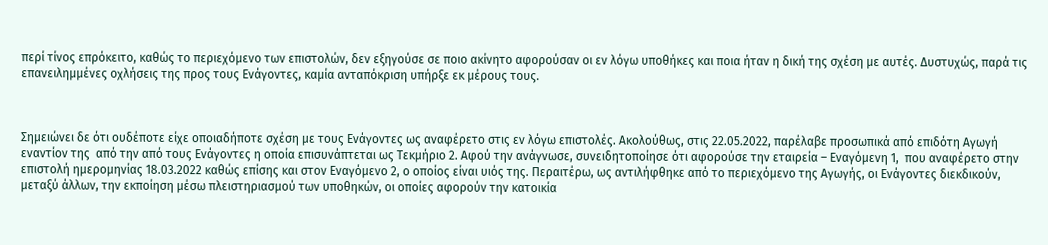περί τίνος επρόκειτο, καθώς το περιεχόμενο των επιστολών, δεν εξηγούσε σε ποιο ακίνητο αφορούσαν οι εν λόγω υποθήκες και ποια ήταν η δική της σχέση με αυτές. Δυστυχώς, παρά τις επανειλημμένες οχλήσεις της προς τους Ενάγοντες, καμία ανταπόκριση υπήρξε εκ μέρους τους.



Σημειώνει δε ότι ουδέποτε είχε οποιαδήποτε σχέση με τους Ενάγοντες ως αναφέρετο στις εν λόγω επιστολές. Ακολούθως, στις 22.05.2022, παρέλαβε προσωπικά από επιδότη Αγωγή εναντίον της  από την από τους Ενάγοντες η οποία επισυνάπτεται ως Τεκμήριο 2. Αφού την ανάγνωσε, συνειδητοποίησε ότι αφορούσε την εταιρεία – Εναγόμενη 1,  που αναφέρετο στην επιστολή ημερομηνίας 18.03.2022 καθώς επίσης και στον Εναγόμενο 2, ο οποίος είναι υιός της. Περαιτέρω, ως αντιλήφθηκε από το περιεχόμενο της Αγωγής, οι Ενάγοντες διεκδικούν, μεταξύ άλλων, την εκποίηση μέσω πλειστηριασμού των υποθηκών, οι οποίες αφορούν την κατοικία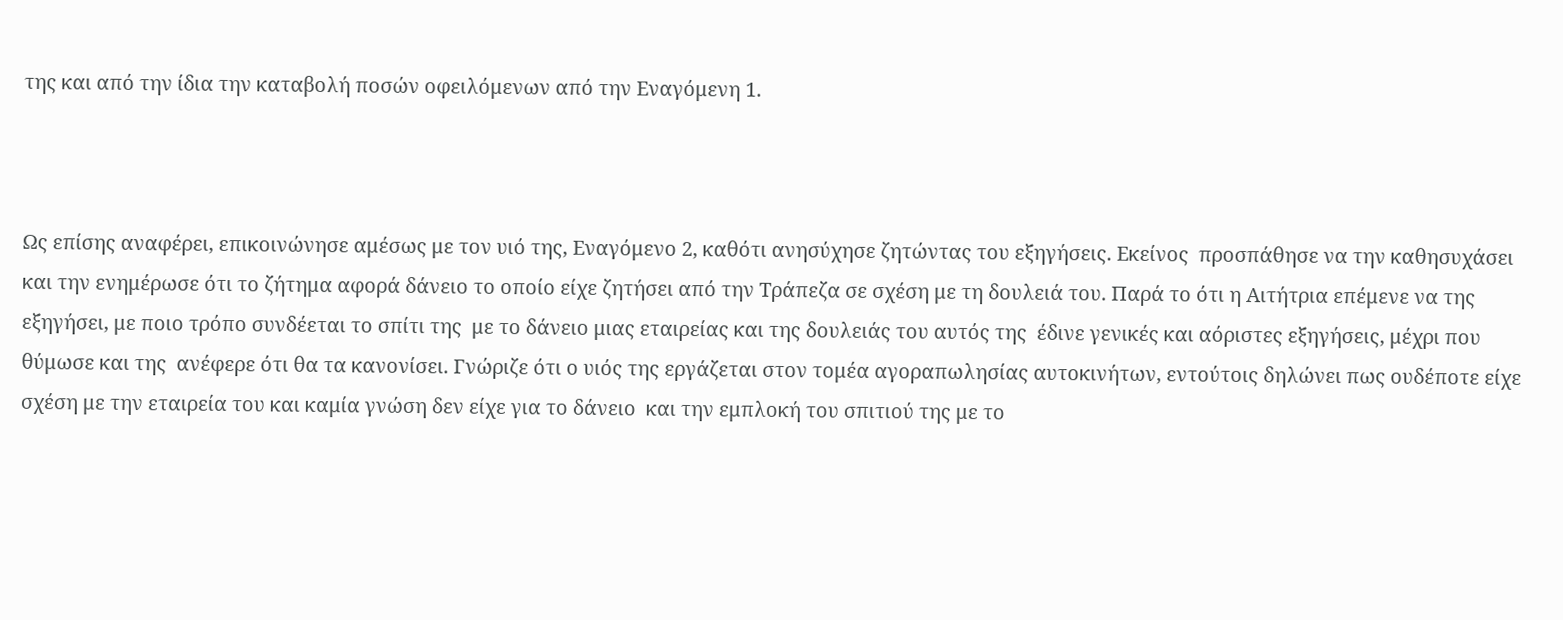της και από την ίδια την καταβολή ποσών οφειλόμενων από την Εναγόμενη 1.



Ως επίσης αναφέρει, επικοινώνησε αμέσως με τον υιό της, Εναγόμενο 2, καθότι ανησύχησε ζητώντας του εξηγήσεις. Εκείνος  προσπάθησε να την καθησυχάσει και την ενημέρωσε ότι το ζήτημα αφορά δάνειο το οποίο είχε ζητήσει από την Τράπεζα σε σχέση με τη δουλειά του. Παρά το ότι η Αιτήτρια επέμενε να της εξηγήσει, με ποιο τρόπο συνδέεται το σπίτι της  με το δάνειο μιας εταιρείας και της δουλειάς του αυτός της  έδινε γενικές και αόριστες εξηγήσεις, μέχρι που θύμωσε και της  ανέφερε ότι θα τα κανονίσει. Γνώριζε ότι ο υιός της εργάζεται στον τομέα αγοραπωλησίας αυτοκινήτων, εντούτοις δηλώνει πως ουδέποτε είχε σχέση με την εταιρεία του και καμία γνώση δεν είχε για το δάνειο  και την εμπλοκή του σπιτιού της με το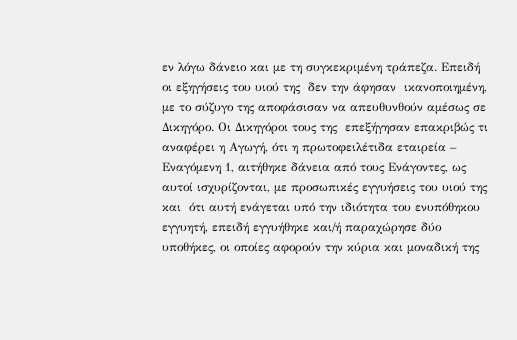εν λόγω δάνειο και με τη συγκεκριμένη τράπεζα. Επειδή οι εξηγήσεις του υιού της  δεν την άφησαν  ικανοποιημένη, με το σύζυγο της αποφάσισαν να απευθυνθούν αμέσως σε Δικηγόρο. Οι Δικηγόροι τους της  επεξήγησαν επακριβώς τι αναφέρει η Αγωγή, ότι η πρωτοφειλέτιδα εταιρεία – Εναγόμενη 1, αιτήθηκε δάνεια από τους Ενάγοντες, ως αυτοί ισχυρίζονται, με προσωπικές εγγυήσεις του υιού της και  ότι αυτή ενάγεται υπό την ιδιότητα του ενυπόθηκου εγγυητή, επειδή εγγυήθηκε και/ή παραχώρησε δύο υποθήκες, οι οποίες αφορούν την κύρια και μοναδική της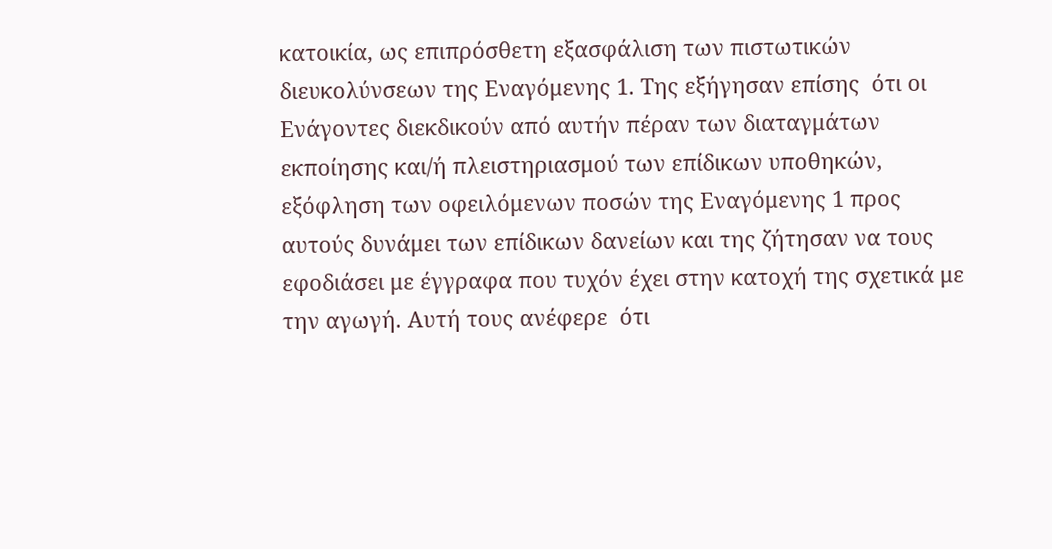κατοικία, ως επιπρόσθετη εξασφάλιση των πιστωτικών διευκολύνσεων της Εναγόμενης 1. Της εξήγησαν επίσης  ότι οι Ενάγοντες διεκδικούν από αυτήν πέραν των διαταγμάτων εκποίησης και/ή πλειστηριασμού των επίδικων υποθηκών, εξόφληση των οφειλόμενων ποσών της Εναγόμενης 1 προς αυτούς δυνάμει των επίδικων δανείων και της ζήτησαν να τους εφοδιάσει με έγγραφα που τυχόν έχει στην κατοχή της σχετικά με την αγωγή. Αυτή τους ανέφερε  ότι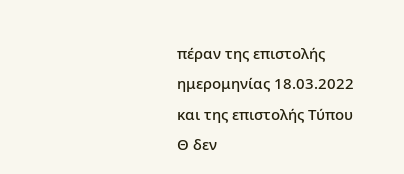πέραν της επιστολής ημερομηνίας 18.03.2022 και της επιστολής Τύπου Θ δεν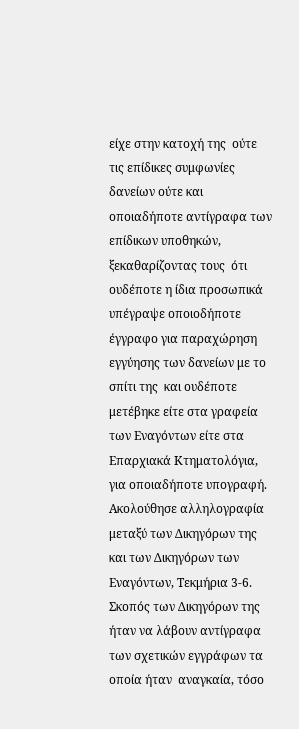είχε στην κατοχή της  ούτε τις επίδικες συμφωνίες δανείων ούτε και οποιαδήποτε αντίγραφα των επίδικων υποθηκών, ξεκαθαρίζοντας τους  ότι ουδέποτε η ίδια προσωπικά υπέγραψε οποιοδήποτε έγγραφο για παραχώρηση εγγύησης των δανείων με το σπίτι της  και ουδέποτε μετέβηκε είτε στα γραφεία των Εναγόντων είτε στα Επαρχιακά Κτηματολόγια, για οποιαδήποτε υπογραφή. Ακολούθησε αλληλογραφία μεταξύ των Δικηγόρων της και των Δικηγόρων των Εναγόντων, Τεκμήρια 3-6. Σκοπός των Δικηγόρων της ήταν να λάβουν αντίγραφα των σχετικών εγγράφων τα οποία ήταν  αναγκαία, τόσο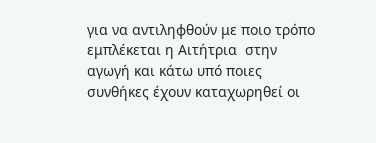για να αντιληφθούν με ποιο τρόπο εμπλέκεται η Αιτήτρια  στην αγωγή και κάτω υπό ποιες συνθήκες έχουν καταχωρηθεί οι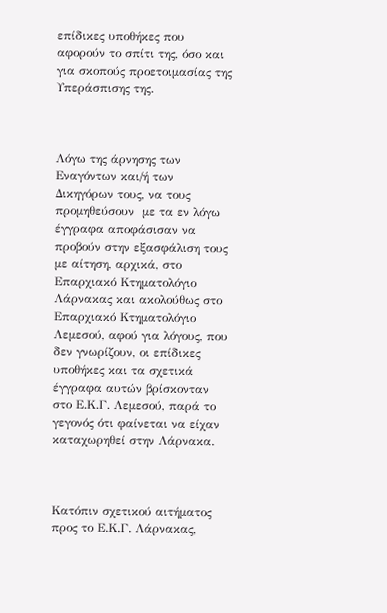επίδικες υποθήκες που αφορούν το σπίτι της, όσο και για σκοπούς προετοιμασίας της Υπεράσπισης της.



Λόγω της άρνησης των Εναγόντων και/ή των Δικηγόρων τους, να τους προμηθεύσουν  με τα εν λόγω έγγραφα αποφάσισαν να προβούν στην εξασφάλιση τους με αίτηση, αρχικά, στο Επαρχιακό Κτηματολόγιο Λάρνακας και ακολούθως στο Επαρχιακό Κτηματολόγιο Λεμεσού, αφού για λόγους, που δεν γνωρίζουν, οι επίδικες υποθήκες και τα σχετικά έγγραφα αυτών βρίσκονταν στο Ε.Κ.Γ. Λεμεσού, παρά το γεγονός ότι φαίνεται να είχαν καταχωρηθεί στην Λάρνακα.



Κατόπιν σχετικού αιτήματος προς το Ε.Κ.Γ. Λάρνακας,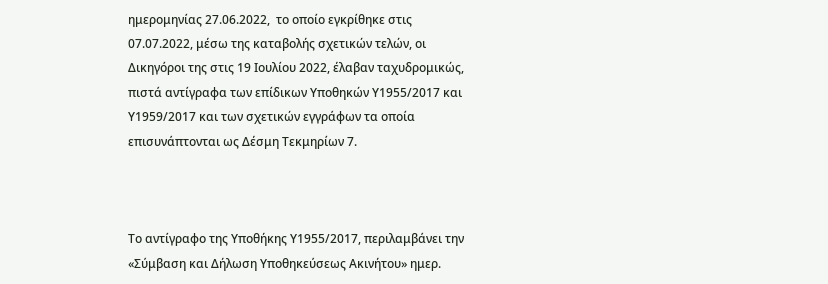ημερομηνίας 27.06.2022,  το οποίο εγκρίθηκε στις 07.07.2022, μέσω της καταβολής σχετικών τελών, οι Δικηγόροι της στις 19 Ιουλίου 2022, έλαβαν ταχυδρομικώς, πιστά αντίγραφα των επίδικων Υποθηκών Υ1955/2017 και Υ1959/2017 και των σχετικών εγγράφων τα οποία επισυνάπτονται ως Δέσμη Τεκμηρίων 7.



Το αντίγραφο της Υποθήκης Υ1955/2017, περιλαμβάνει την «Σύμβαση και Δήλωση Υποθηκεύσεως Ακινήτου» ημερ.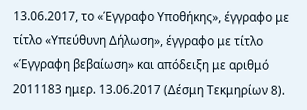13.06.2017, το «Έγγραφο Υποθήκης», έγγραφο με τίτλο «Υπεύθυνη Δήλωση», έγγραφο με τίτλο «Έγγραφη βεβαίωση» και απόδειξη με αριθμό 2011183 ημερ. 13.06.2017 (Δέσμη Τεκμηρίων 8).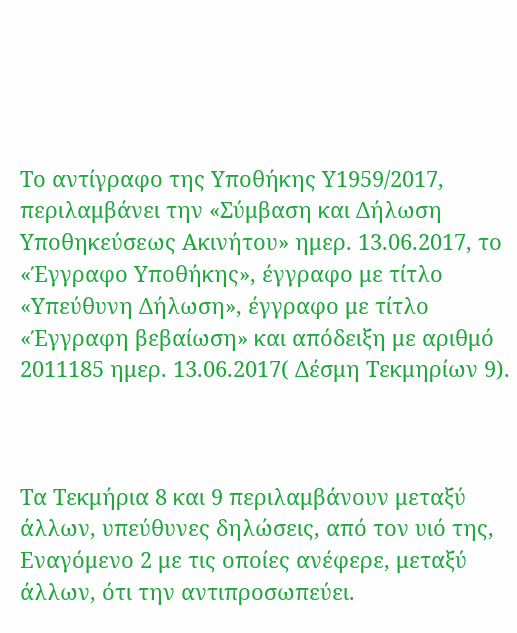Το αντίγραφο της Υποθήκης Υ1959/2017, περιλαμβάνει την «Σύμβαση και Δήλωση Υποθηκεύσεως Ακινήτου» ημερ. 13.06.2017, το «Έγγραφο Υποθήκης», έγγραφο με τίτλο «Υπεύθυνη Δήλωση», έγγραφο με τίτλο «Έγγραφη βεβαίωση» και απόδειξη με αριθμό 2011185 ημερ. 13.06.2017( Δέσμη Τεκμηρίων 9).



Τα Τεκμήρια 8 και 9 περιλαμβάνουν μεταξύ άλλων, υπεύθυνες δηλώσεις, από τον υιό της, Εναγόμενο 2 με τις οποίες ανέφερε, μεταξύ άλλων, ότι την αντιπροσωπεύει.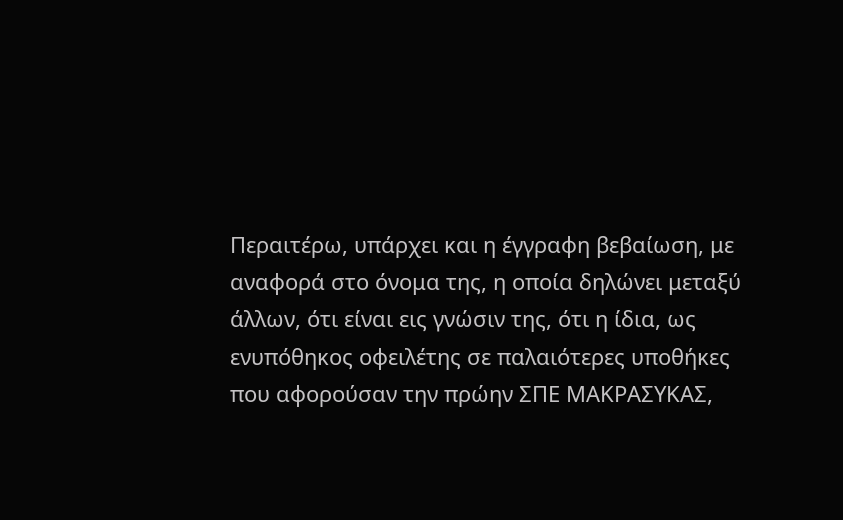Περαιτέρω, υπάρχει και η έγγραφη βεβαίωση, με αναφορά στο όνομα της, η οποία δηλώνει μεταξύ άλλων, ότι είναι εις γνώσιν της, ότι η ίδια, ως ενυπόθηκος οφειλέτης σε παλαιότερες υποθήκες που αφορούσαν την πρώην ΣΠΕ ΜΑΚΡΑΣΥΚΑΣ,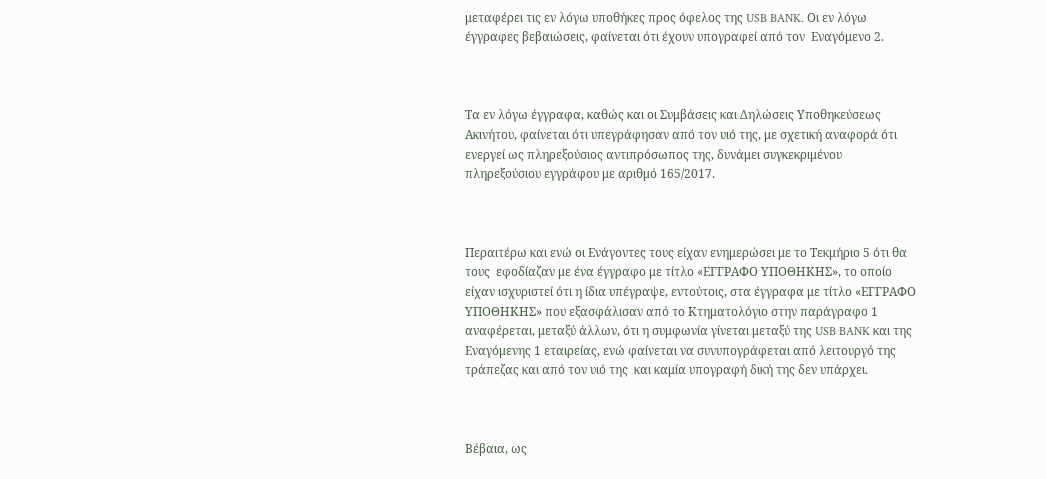μεταφέρει τις εν λόγω υποθήκες προς όφελος της USB BANK. Οι εν λόγω έγγραφες βεβαιώσεις, φαίνεται ότι έχουν υπογραφεί από τον  Εναγόμενο 2.



Τα εν λόγω έγγραφα, καθώς και οι Συμβάσεις και Δηλώσεις Υποθηκεύσεως Ακινήτου, φαίνεται ότι υπεγράφησαν από τον υιό της, με σχετική αναφορά ότι ενεργεί ως πληρεξούσιος αντιπρόσωπος της, δυνάμει συγκεκριμένου πληρεξούσιου εγγράφου με αριθμό 165/2017.



Περαιτέρω και ενώ οι Ενάγοντες τους είχαν ενημερώσει με το Τεκμήριο 5 ότι θα τους  εφοδίαζαν με ένα έγγραφο με τίτλο «ΕΓΓΡΑΦΟ ΥΠΟΘΗΚΗΣ», το οποίο είχαν ισχυριστεί ότι η ίδια υπέγραψε, εντούτοις, στα έγγραφα με τίτλο «ΕΓΓΡΑΦΟ ΥΠΟΘΗΚΗΣ» που εξασφάλισαν από το Κτηματολόγιο στην παράγραφο 1 αναφέρεται, μεταξύ άλλων, ότι η συμφωνία γίνεται μεταξύ της USB BANK και της Εναγόμενης 1 εταιρείας, ενώ φαίνεται να συνυπογράφεται από λειτουργό της τράπεζας και από τον υιό της  και καμία υπογραφή δική της δεν υπάρχει.



Βέβαια, ως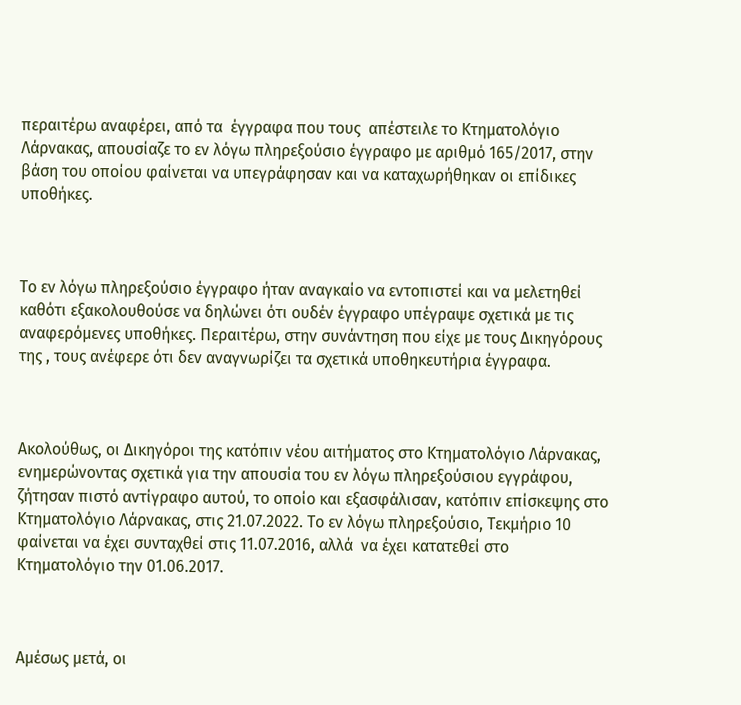περαιτέρω αναφέρει, από τα  έγγραφα που τους  απέστειλε το Κτηματολόγιο Λάρνακας, απουσίαζε το εν λόγω πληρεξούσιο έγγραφο με αριθμό 165/2017, στην βάση του οποίου φαίνεται να υπεγράφησαν και να καταχωρήθηκαν οι επίδικες υποθήκες.



Το εν λόγω πληρεξούσιο έγγραφο ήταν αναγκαίο να εντοπιστεί και να μελετηθεί  καθότι εξακολουθούσε να δηλώνει ότι ουδέν έγγραφο υπέγραψε σχετικά με τις αναφερόμενες υποθήκες. Περαιτέρω, στην συνάντηση που είχε με τους Δικηγόρους της , τους ανέφερε ότι δεν αναγνωρίζει τα σχετικά υποθηκευτήρια έγγραφα.



Ακολούθως, οι Δικηγόροι της κατόπιν νέου αιτήματος στο Κτηματολόγιο Λάρνακας, ενημερώνοντας σχετικά για την απουσία του εν λόγω πληρεξούσιου εγγράφου, ζήτησαν πιστό αντίγραφο αυτού, το οποίο και εξασφάλισαν, κατόπιν επίσκεψης στο Κτηματολόγιο Λάρνακας, στις 21.07.2022. Το εν λόγω πληρεξούσιο, Τεκμήριο 10 φαίνεται να έχει συνταχθεί στις 11.07.2016, αλλά  να έχει κατατεθεί στο Κτηματολόγιο την 01.06.2017.



Αμέσως μετά, οι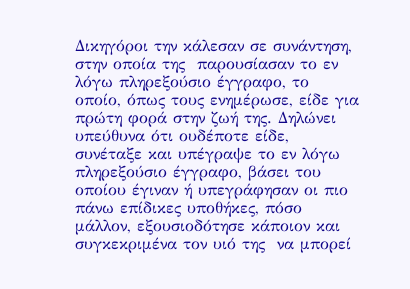Δικηγόροι την κάλεσαν σε συνάντηση, στην οποία της  παρουσίασαν το εν λόγω πληρεξούσιο έγγραφο, το οποίο, όπως τους ενημέρωσε, είδε για πρώτη φορά στην ζωή της. Δηλώνει υπεύθυνα ότι ουδέποτε είδε, συνέταξε και υπέγραψε το εν λόγω πληρεξούσιο έγγραφο, βάσει του οποίου έγιναν ή υπεγράφησαν οι πιο πάνω επίδικες υποθήκες, πόσο μάλλον, εξουσιοδότησε κάποιον και συγκεκριμένα τον υιό της  να μπορεί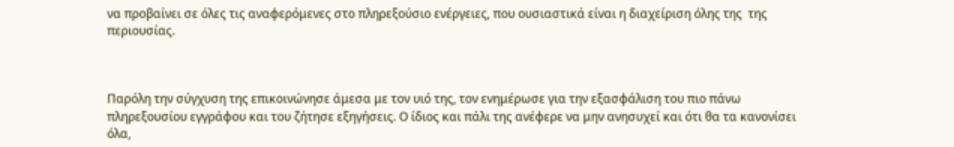να προβαίνει σε όλες τις αναφερόμενες στο πληρεξούσιο ενέργειες, που ουσιαστικά είναι η διαχείριση όλης της  της περιουσίας.



Παρόλη την σύγχυση της επικοινώνησε άμεσα με τον υιό της, τον ενημέρωσε για την εξασφάλιση του πιο πάνω πληρεξουσίου εγγράφου και του ζήτησε εξηγήσεις. Ο ίδιος και πάλι της ανέφερε να μην ανησυχεί και ότι θα τα κανονίσει όλα,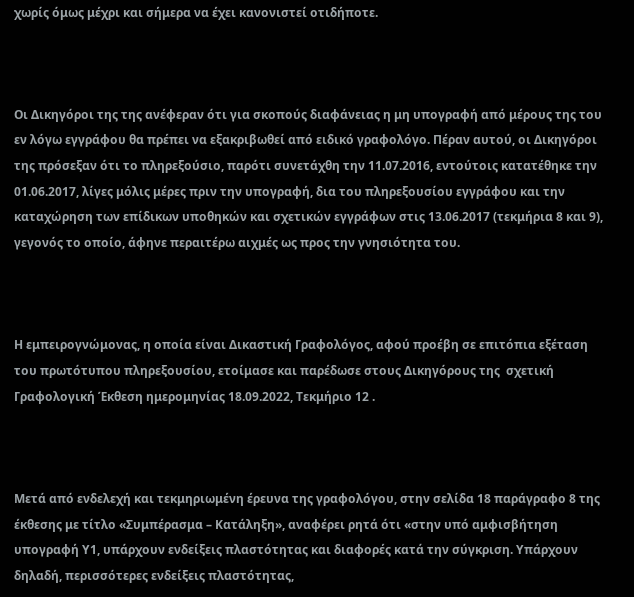χωρίς όμως μέχρι και σήμερα να έχει κανονιστεί οτιδήποτε.



Οι Δικηγόροι της της ανέφεραν ότι για σκοπούς διαφάνειας η μη υπογραφή από μέρους της του εν λόγω εγγράφου θα πρέπει να εξακριβωθεί από ειδικό γραφολόγο. Πέραν αυτού, οι Δικηγόροι της πρόσεξαν ότι το πληρεξούσιο, παρότι συνετάχθη την 11.07.2016, εντούτοις κατατέθηκε την 01.06.2017, λίγες μόλις μέρες πριν την υπογραφή, δια του πληρεξουσίου εγγράφου και την καταχώρηση των επίδικων υποθηκών και σχετικών εγγράφων στις 13.06.2017 (τεκμήρια 8 και 9), γεγονός το οποίο, άφηνε περαιτέρω αιχμές ως προς την γνησιότητα του.



Η εμπειρογνώμονας, η οποία είναι Δικαστική Γραφολόγος, αφού προέβη σε επιτόπια εξέταση του πρωτότυπου πληρεξουσίου, ετοίμασε και παρέδωσε στους Δικηγόρους της  σχετική Γραφολογική Έκθεση ημερομηνίας 18.09.2022, Τεκμήριο 12 .



Μετά από ενδελεχή και τεκμηριωμένη έρευνα της γραφολόγου, στην σελίδα 18 παράγραφο 8 της έκθεσης με τίτλο «Συμπέρασμα – Κατάληξη», αναφέρει ρητά ότι «στην υπό αμφισβήτηση υπογραφή Υ1, υπάρχουν ενδείξεις πλαστότητας και διαφορές κατά την σύγκριση. Υπάρχουν δηλαδή, περισσότερες ενδείξεις πλαστότητας,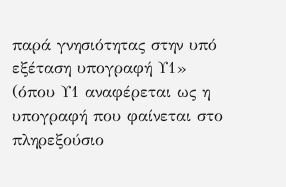παρά γνησιότητας στην υπό εξέταση υπογραφή Υ1» (όπου Υ1 αναφέρεται ως η υπογραφή που φαίνεται στο πληρεξούσιο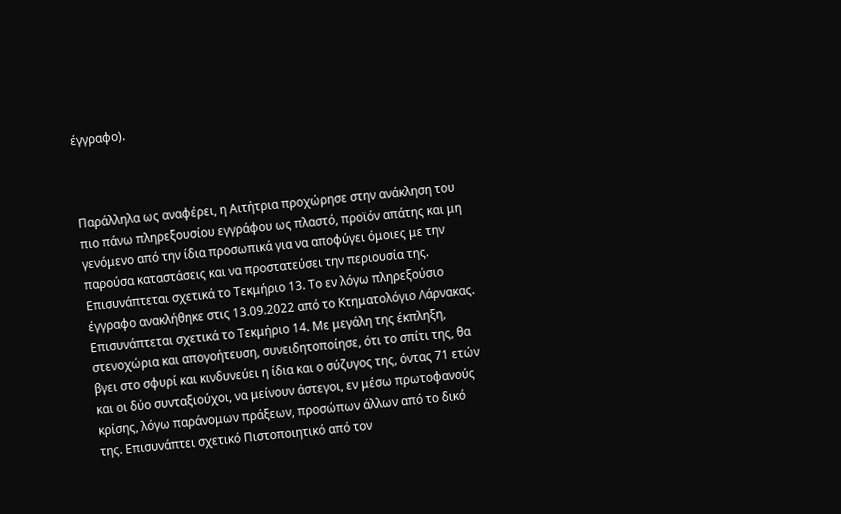έγγραφο).



Παράλληλα ως αναφέρει, η Αιτήτρια προχώρησε στην ανάκληση του πιο πάνω πληρεξουσίου εγγράφου ως πλαστό, προϊόν απάτης και μη γενόμενο από την ίδια προσωπικά για να αποφύγει όμοιες με την παρούσα καταστάσεις και να προστατεύσει την περιουσία της. Επισυνάπτεται σχετικά το Τεκμήριο 13. Το εν λόγω πληρεξούσιο έγγραφο ανακλήθηκε στις 13.09.2022 από το Κτηματολόγιο Λάρνακας. Επισυνάπτεται σχετικά το Τεκμήριο 14. Με μεγάλη της έκπληξη, στενοχώρια και απογοήτευση, συνειδητοποίησε, ότι το σπίτι της, θα βγει στο σφυρί και κινδυνεύει η ίδια και ο σύζυγος της, όντας 71 ετών και οι δύο συνταξιούχοι, να μείνουν άστεγοι, εν μέσω πρωτοφανούς κρίσης, λόγω παράνομων πράξεων, προσώπων άλλων από το δικό της. Επισυνάπτει σχετικό Πιστοποιητικό από τον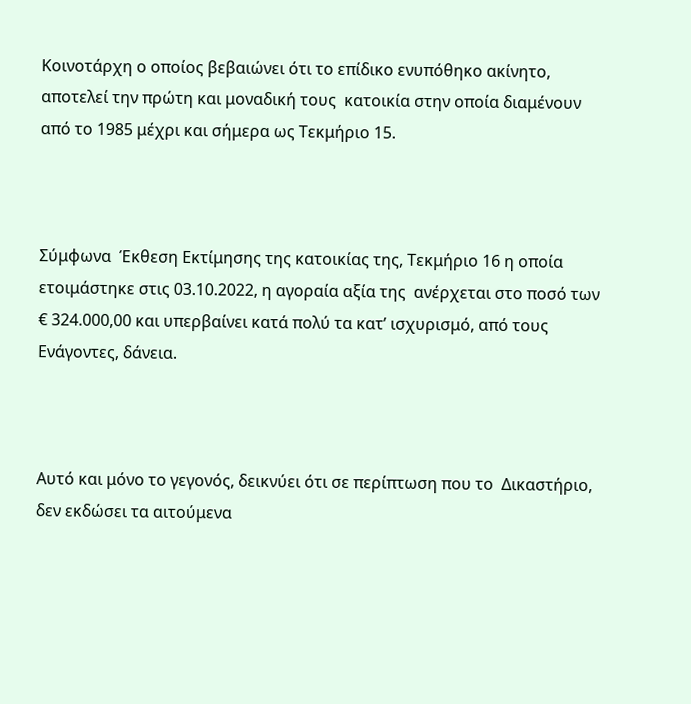Κοινοτάρχη ο οποίος βεβαιώνει ότι το επίδικο ενυπόθηκο ακίνητο, αποτελεί την πρώτη και μοναδική τους  κατοικία στην οποία διαμένουν από το 1985 μέχρι και σήμερα ως Τεκμήριο 15.



Σύμφωνα  Έκθεση Εκτίμησης της κατοικίας της, Τεκμήριο 16 η οποία ετοιμάστηκε στις 03.10.2022, η αγοραία αξία της  ανέρχεται στο ποσό των € 324.000,00 και υπερβαίνει κατά πολύ τα κατ’ ισχυρισμό, από τους Ενάγοντες, δάνεια.



Αυτό και μόνο το γεγονός, δεικνύει ότι σε περίπτωση που το  Δικαστήριο, δεν εκδώσει τα αιτούμενα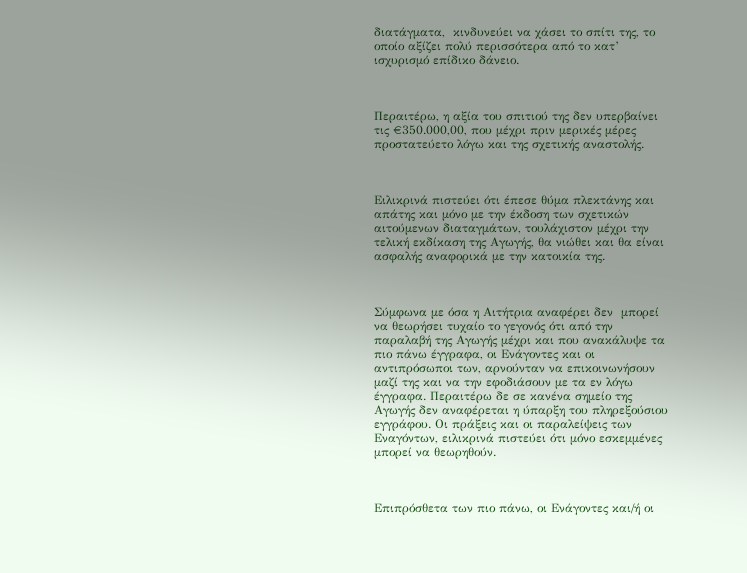διατάγματα,  κινδυνεύει να χάσει το σπίτι της, το οποίο αξίζει πολύ περισσότερα από το κατ’ ισχυρισμό επίδικο δάνειο.



Περαιτέρω, η αξία του σπιτιού της δεν υπερβαίνει τις €350.000,00, που μέχρι πριν μερικές μέρες προστατεύετο λόγω και της σχετικής αναστολής.



Ειλικρινά πιστεύει ότι έπεσε θύμα πλεκτάνης και απάτης και μόνο με την έκδοση των σχετικών αιτούμενων διαταγμάτων, τουλάχιστον μέχρι την τελική εκδίκαση της Αγωγής, θα νιώθει και θα είναι ασφαλής αναφορικά με την κατοικία της.



Σύμφωνα με όσα η Αιτήτρια αναφέρει δεν  μπορεί να θεωρήσει τυχαίο το γεγονός ότι από την παραλαβή της Αγωγής μέχρι και που ανακάλυψε τα πιο πάνω έγγραφα, οι Ενάγοντες και οι αντιπρόσωποι των, αρνούνταν να επικοινωνήσουν μαζί της και να την εφοδιάσουν με τα εν λόγω έγγραφα. Περαιτέρω δε σε κανένα σημείο της Αγωγής δεν αναφέρεται η ύπαρξη του πληρεξούσιου εγγράφου. Οι πράξεις και οι παραλείψεις των Εναγόντων, ειλικρινά πιστεύει ότι μόνο εσκεμμένες μπορεί να θεωρηθούν.



Επιπρόσθετα των πιο πάνω, οι Ενάγοντες και/ή οι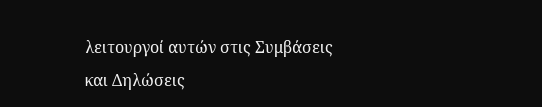λειτουργοί αυτών στις Συμβάσεις και Δηλώσεις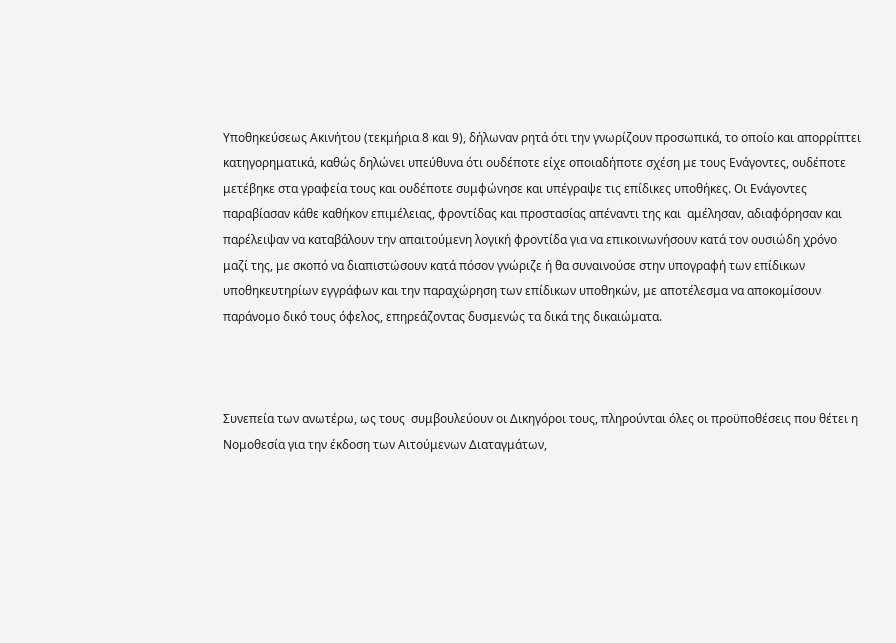Υποθηκεύσεως Ακινήτου (τεκμήρια 8 και 9), δήλωναν ρητά ότι την γνωρίζουν προσωπικά, το οποίο και απορρίπτει κατηγορηματικά, καθώς δηλώνει υπεύθυνα ότι ουδέποτε είχε οποιαδήποτε σχέση με τους Ενάγοντες, ουδέποτε μετέβηκε στα γραφεία τους και ουδέποτε συμφώνησε και υπέγραψε τις επίδικες υποθήκες. Οι Ενάγοντες παραβίασαν κάθε καθήκον επιμέλειας, φροντίδας και προστασίας απέναντι της και  αμέλησαν, αδιαφόρησαν και παρέλειψαν να καταβάλουν την απαιτούμενη λογική φροντίδα για να επικοινωνήσουν κατά τον ουσιώδη χρόνο μαζί της, με σκοπό να διαπιστώσουν κατά πόσον γνώριζε ή θα συναινούσε στην υπογραφή των επίδικων υποθηκευτηρίων εγγράφων και την παραχώρηση των επίδικων υποθηκών, με αποτέλεσμα να αποκομίσουν παράνομο δικό τους όφελος, επηρεάζοντας δυσμενώς τα δικά της δικαιώματα.



Συνεπεία των ανωτέρω, ως τους  συμβουλεύουν οι Δικηγόροι τους, πληρούνται όλες οι προϋποθέσεις που θέτει η Νομοθεσία για την έκδοση των Αιτούμενων Διαταγμάτων,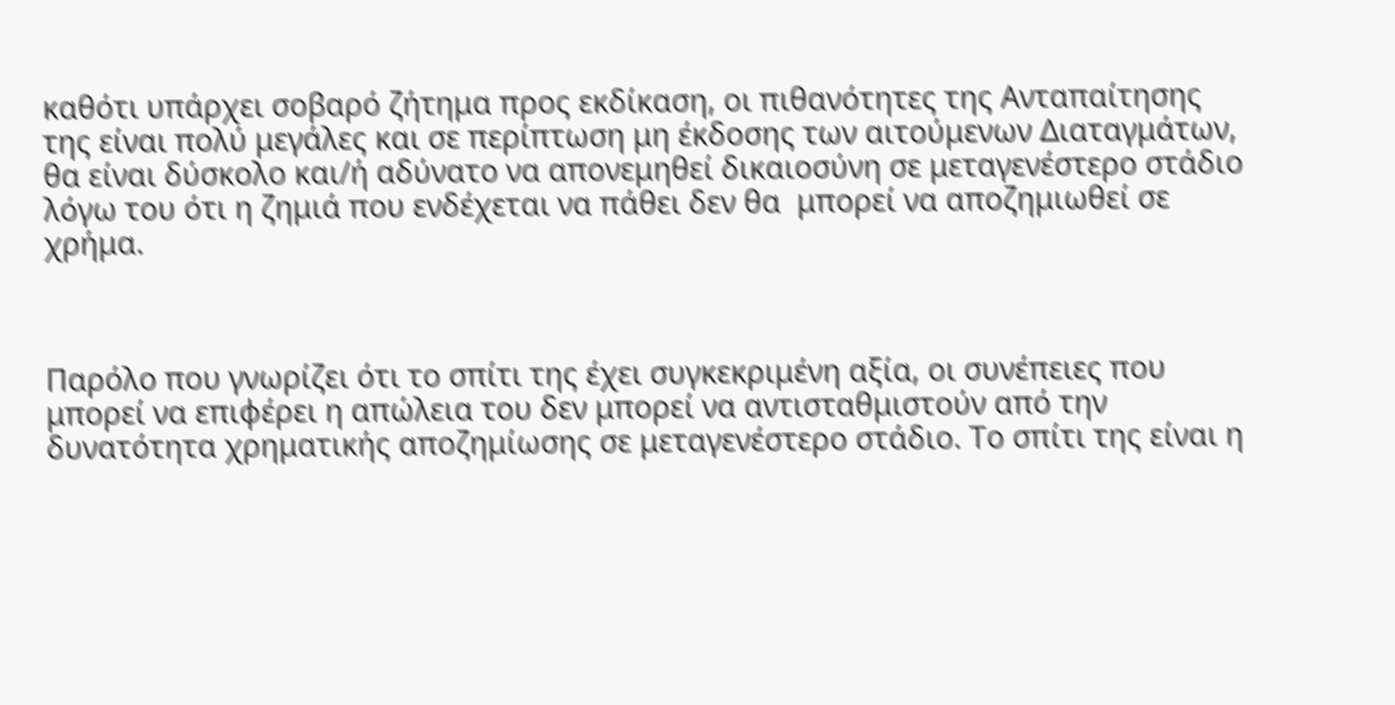καθότι υπάρχει σοβαρό ζήτημα προς εκδίκαση, οι πιθανότητες της Ανταπαίτησης της είναι πολύ μεγάλες και σε περίπτωση μη έκδοσης των αιτούμενων Διαταγμάτων, θα είναι δύσκολο και/ή αδύνατο να απονεμηθεί δικαιοσύνη σε μεταγενέστερο στάδιο λόγω του ότι η ζημιά που ενδέχεται να πάθει δεν θα  μπορεί να αποζημιωθεί σε χρήμα.



Παρόλο που γνωρίζει ότι το σπίτι της έχει συγκεκριμένη αξία, οι συνέπειες που μπορεί να επιφέρει η απώλεια του δεν μπορεί να αντισταθμιστούν από την δυνατότητα χρηματικής αποζημίωσης σε μεταγενέστερο στάδιο. Το σπίτι της είναι η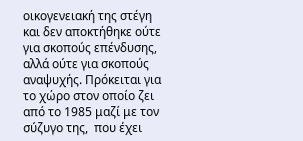οικογενειακή της στέγη και δεν αποκτήθηκε ούτε για σκοπούς επένδυσης, αλλά ούτε για σκοπούς αναψυχής. Πρόκειται για το χώρο στον οποίο ζει από το 1985 μαζί με τον σύζυγο της,  που έχει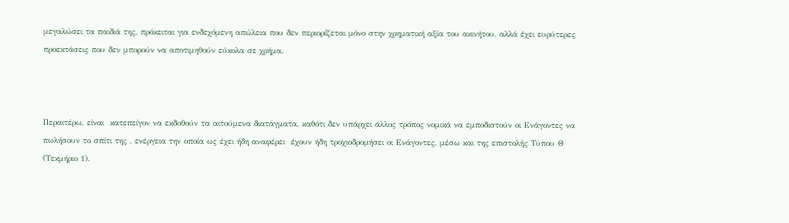μεγαλώσει τα παιδιά της, πρόκειται για ενδεχόμενη απώλεια που δεν περιορίζεται μόνο στην χρηματική αξία του ακινήτου, αλλά έχει ευρύτερες προεκτάσεις που δεν μπορούν να αποτιμηθούν εύκολα σε χρήμα.



Περαιτέρω, είναι  κατεπείγον να εκδοθούν τα αιτούμενα διατάγματα, καθότι δεν υπάρχει άλλος τρόπος νομικά να εμποδιστούν οι Ενάγοντες να πωλήσουν το σπίτι της , ενέργεια την οποία ως έχει ήδη αναφέρει  έχουν ήδη τροχιοδρομήσει οι Ενάγοντες, μέσω και της επιστολής Τύπου Θ (Τεκμήριο 1).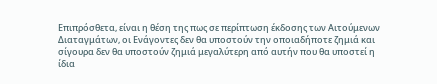Επιπρόσθετα, είναι η θέση της πως σε περίπτωση έκδοσης των Αιτούμενων Διαταγμάτων, οι Ενάγοντες δεν θα υποστούν την οποιαδήποτε ζημιά και σίγουρα δεν θα υποστούν ζημιά μεγαλύτερη από αυτήν που θα υποστεί η ίδια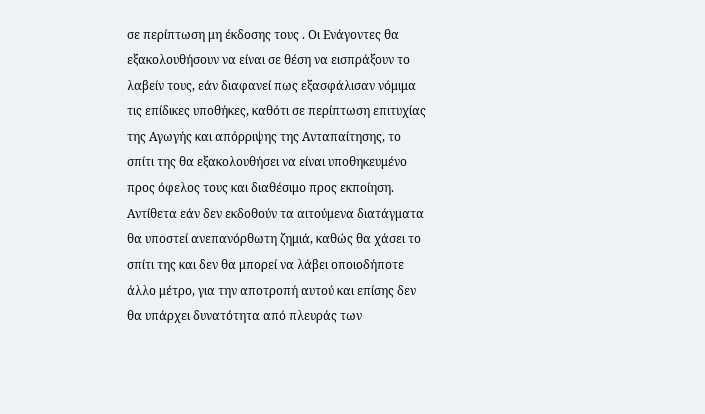σε περίπτωση μη έκδοσης τους . Οι Ενάγοντες θα εξακολουθήσουν να είναι σε θέση να εισπράξουν το λαβείν τους, εάν διαφανεί πως εξασφάλισαν νόμιμα τις επίδικες υποθήκες, καθότι σε περίπτωση επιτυχίας της Αγωγής και απόρριψης της Ανταπαίτησης, το σπίτι της θα εξακολουθήσει να είναι υποθηκευμένο προς όφελος τους και διαθέσιμο προς εκποίηση. Αντίθετα εάν δεν εκδοθούν τα αιτούμενα διατάγματα θα υποστεί ανεπανόρθωτη ζημιά, καθώς θα χάσει το σπίτι της και δεν θα μπορεί να λάβει οποιοδήποτε άλλο μέτρο, για την αποτροπή αυτού και επίσης δεν θα υπάρχει δυνατότητα από πλευράς των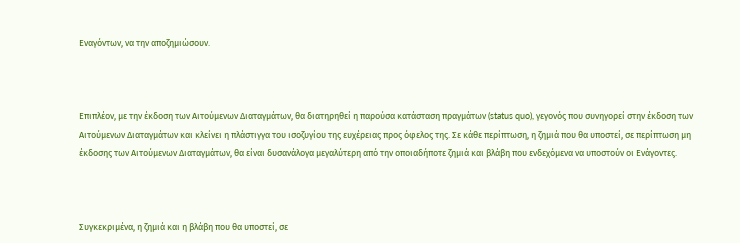Εναγόντων, να την αποζημιώσουν.



Επιπλέον, με την έκδοση των Αιτούμενων Διαταγμάτων, θα διατηρηθεί η παρούσα κατάσταση πραγμάτων (status quo), γεγονός που συνηγορεί στην έκδοση των Αιτούμενων Διαταγμάτων και κλείνει η πλάστιγγα του ισοζυγίου της ευχέρειας προς όφελος της. Σε κάθε περίπτωση, η ζημιά που θα υποστεί, σε περίπτωση μη έκδοσης των Αιτούμενων Διαταγμάτων, θα είναι δυσανάλογα μεγαλύτερη από την οποιαδήποτε ζημιά και βλάβη που ενδεχόμενα να υποστούν οι Ενάγοντες.



Συγκεκριμένα, η ζημιά και η βλάβη που θα υποστεί, σε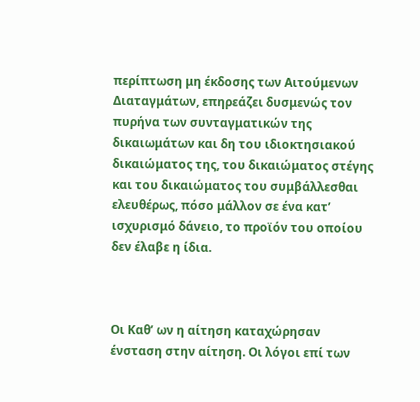περίπτωση μη έκδοσης των Αιτούμενων Διαταγμάτων, επηρεάζει δυσμενώς τον πυρήνα των συνταγματικών της δικαιωμάτων και δη του ιδιοκτησιακού δικαιώματος της, του δικαιώματος στέγης και του δικαιώματος του συμβάλλεσθαι ελευθέρως, πόσο μάλλον σε ένα κατ’ ισχυρισμό δάνειο, το προϊόν του οποίου δεν έλαβε η ίδια.



Οι Καθ’ ων η αίτηση καταχώρησαν ένσταση στην αίτηση. Οι λόγοι επί των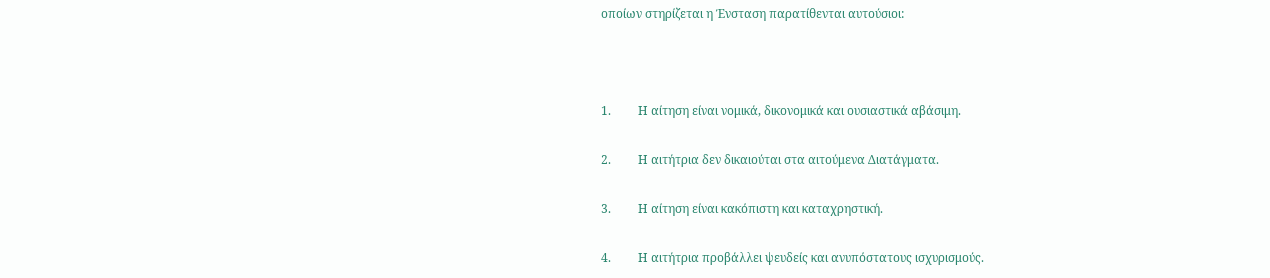οποίων στηρίζεται η Ένσταση παρατίθενται αυτούσιοι:



1.         Η αίτηση είναι νομικά, δικονομικά και ουσιαστικά αβάσιμη.

2.         Η αιτήτρια δεν δικαιούται στα αιτούμενα Διατάγματα.

3.         Η αίτηση είναι κακόπιστη και καταχρηστική.

4.         Η αιτήτρια προβάλλει ψευδείς και ανυπόστατους ισχυρισμούς.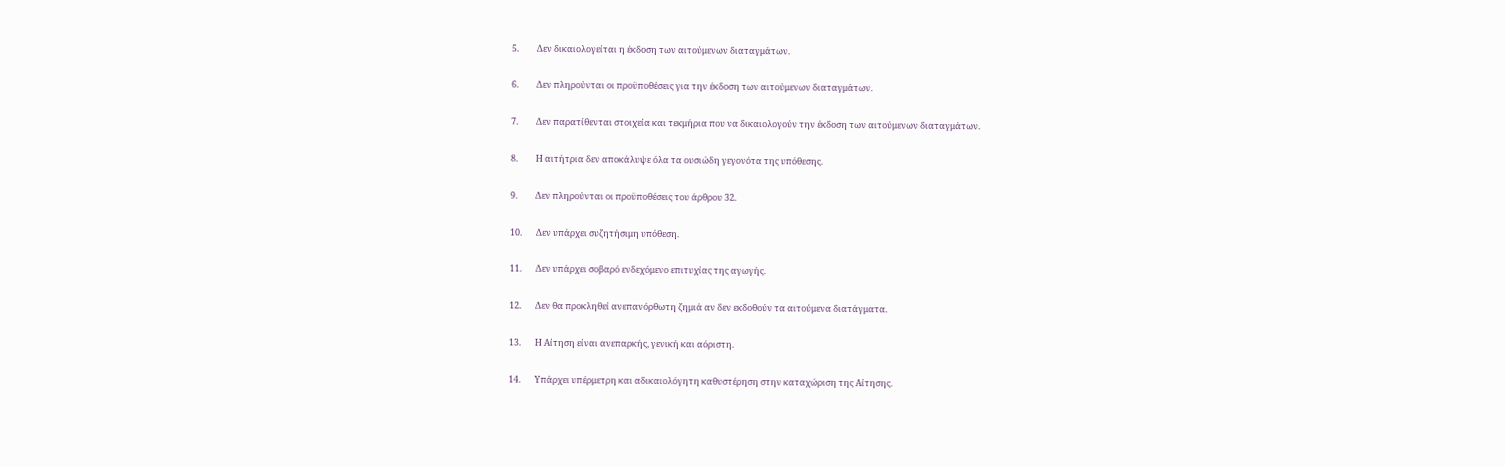5.         Δεν δικαιολογείται η έκδοση των αιτούμενων διαταγμάτων.

6.         Δεν πληρούνται οι προϋποθέσεις για την έκδοση των αιτούμενων διαταγμάτων.

7.         Δεν παρατίθενται στοιχεία και τεκμήρια που να δικαιολογούν την έκδοση των αιτούμενων διαταγμάτων.

8.         Η αιτήτρια δεν αποκάλυψε όλα τα ουσιώδη γεγονότα της υπόθεσης.

9.         Δεν πληρούνται οι προϋποθέσεις του άρθρου 32.

10.       Δεν υπάρχει συζητήσιμη υπόθεση.

11.       Δεν υπάρχει σοβαρό ενδεχόμενο επιτυχίας της αγωγής.

12.       Δεν θα προκληθεί ανεπανόρθωτη ζημιά αν δεν εκδοθούν τα αιτούμενα διατάγματα.

13.       Η Αίτηση είναι ανεπαρκής, γενική και αόριστη.

14.       Υπάρχει υπέρμετρη και αδικαιολόγητη καθυστέρηση στην καταχώριση της Αίτησης.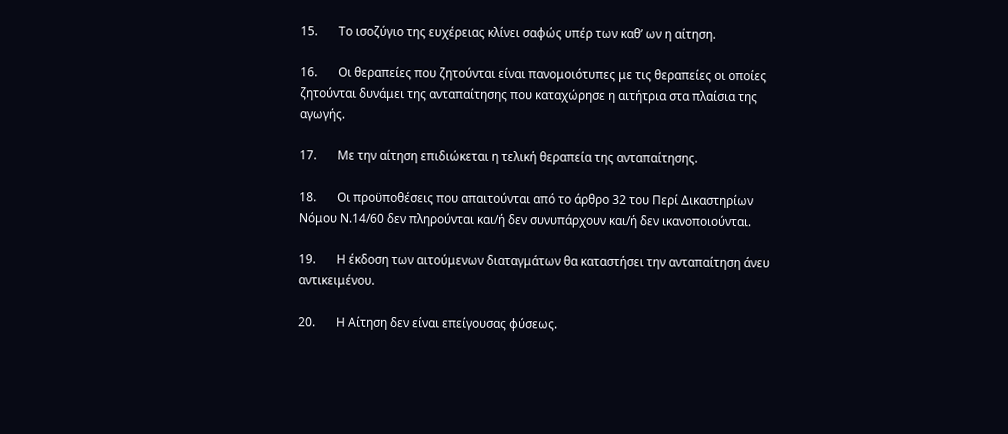15.       Το ισοζύγιο της ευχέρειας κλίνει σαφώς υπέρ των καθ’ ων η αίτηση.

16.       Οι θεραπείες που ζητούνται είναι πανομοιότυπες με τις θεραπείες οι οποίες ζητούνται δυνάμει της ανταπαίτησης που καταχώρησε η αιτήτρια στα πλαίσια της αγωγής.

17.       Με την αίτηση επιδιώκεται η τελική θεραπεία της ανταπαίτησης.

18.       Οι προϋποθέσεις που απαιτούνται από το άρθρο 32 του Περί Δικαστηρίων Νόμου Ν.14/60 δεν πληρούνται και/ή δεν συνυπάρχουν και/ή δεν ικανοποιούνται.

19.       Η έκδοση των αιτούμενων διαταγμάτων θα καταστήσει την ανταπαίτηση άνευ αντικειμένου.

20.       Η Αίτηση δεν είναι επείγουσας φύσεως.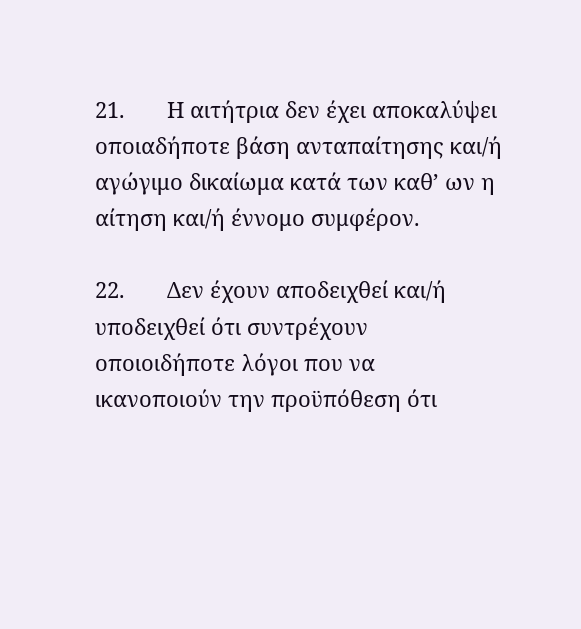21.       Η αιτήτρια δεν έχει αποκαλύψει οποιαδήποτε βάση ανταπαίτησης και/ή αγώγιμο δικαίωμα κατά των καθ’ ων η αίτηση και/ή έννομο συμφέρον.

22.       Δεν έχουν αποδειχθεί και/ή υποδειχθεί ότι συντρέχουν οποιοιδήποτε λόγοι που να ικανοποιούν την προϋπόθεση ότι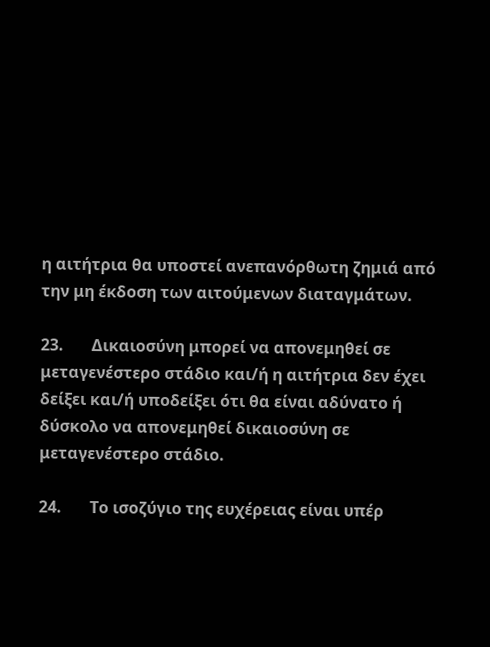η αιτήτρια θα υποστεί ανεπανόρθωτη ζημιά από την μη έκδοση των αιτούμενων διαταγμάτων.

23.       Δικαιοσύνη μπορεί να απονεμηθεί σε μεταγενέστερο στάδιο και/ή η αιτήτρια δεν έχει δείξει και/ή υποδείξει ότι θα είναι αδύνατο ή δύσκολο να απονεμηθεί δικαιοσύνη σε μεταγενέστερο στάδιο.

24.       Το ισοζύγιο της ευχέρειας είναι υπέρ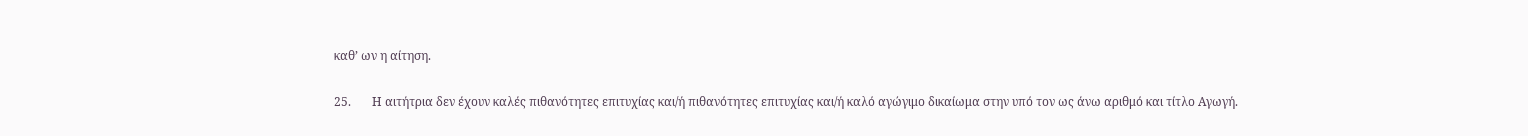καθ’ ων η αίτηση.

25.       Η αιτήτρια δεν έχουν καλές πιθανότητες επιτυχίας και/ή πιθανότητες επιτυχίας και/ή καλό αγώγιμο δικαίωμα στην υπό τον ως άνω αριθμό και τίτλο Αγωγή.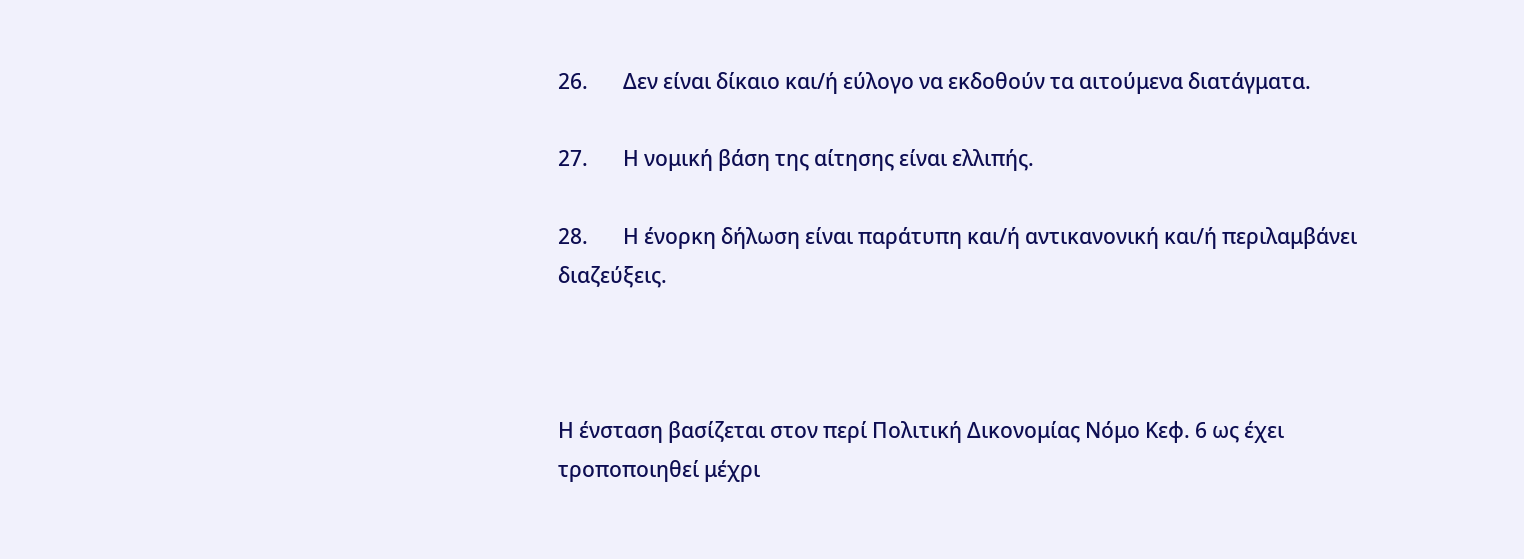26.       Δεν είναι δίκαιο και/ή εύλογο να εκδοθούν τα αιτούμενα διατάγματα.

27.       Η νομική βάση της αίτησης είναι ελλιπής.

28.       Η ένορκη δήλωση είναι παράτυπη και/ή αντικανονική και/ή περιλαμβάνει διαζεύξεις.



Η ένσταση βασίζεται στον περί Πολιτική Δικονομίας Νόμο Κεφ. 6 ως έχει τροποποιηθεί μέχρι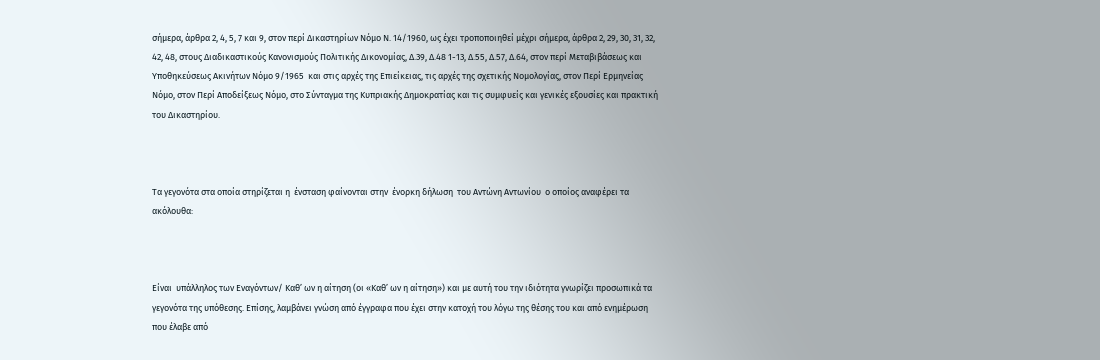σήμερα, άρθρα 2, 4, 5, 7 και 9, στον περί Δικαστηρίων Νόμο Ν. 14/1960, ως έχει τροποποιηθεί μέχρι σήμερα, άρθρα 2, 29, 30, 31, 32, 42, 48, στους Διαδικαστικούς Κανονισμούς Πολιτικής Δικονομίας, Δ.39, Δ.48 1-13, Δ.55, Δ.57, Δ.64, στον περί Μεταβιβάσεως και Υποθηκεύσεως Ακινήτων Νόμο 9/1965  και στις αρχές της Επιείκειας, τις αρχές της σχετικής Νομολογίας, στον Περί Ερμηνείας Νόμο, στον Περί Αποδείξεως Νόμο, στο Σύνταγμα της Κυπριακής Δημοκρατίας και τις συμφυείς και γενικές εξουσίες και πρακτική του Δικαστηρίου.



Τα γεγονότα στα οποία στηρίζεται η  ένσταση φαίνονται στην  ένορκη δήλωση  του Αντώνη Αντωνίου  ο οποίος αναφέρει τα ακόλουθα:



Είναι  υπάλληλος των Εναγόντων/ Καθ’ ων η αίτηση (οι «Καθ’ ων η αίτηση») και με αυτή του την ιδιότητα γνωρίζει προσωπικά τα γεγονότα της υπόθεσης. Επίσης, λαμβάνει γνώση από έγγραφα που έχει στην κατοχή του λόγω της θέσης του και από ενημέρωση που έλαβε από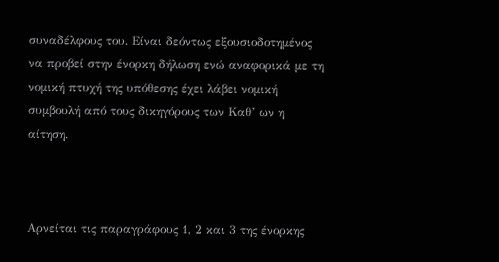συναδέλφους του. Είναι δεόντως εξουσιοδοτημένος να προβεί στην ένορκη δήλωση ενώ αναφορικά με τη νομική πτυχή της υπόθεσης έχει λάβει νομική συμβουλή από τους δικηγόρους των Καθ’ ων η αίτηση.



Αρνείται τις παραγράφους 1, 2 και 3 της ένορκης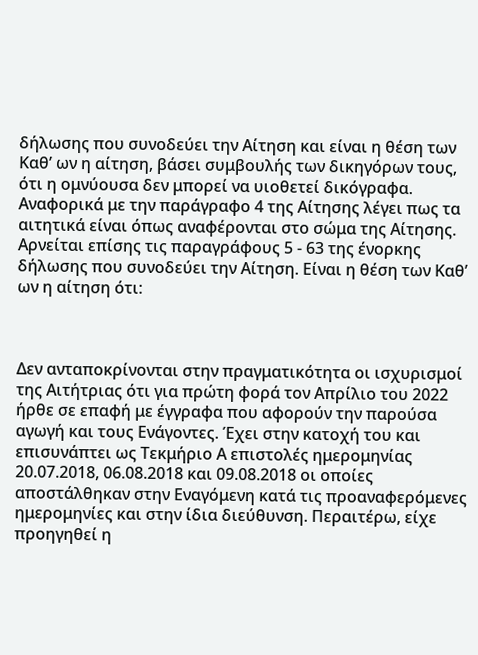δήλωσης που συνοδεύει την Αίτηση και είναι η θέση των Καθ’ ων η αίτηση, βάσει συμβουλής των δικηγόρων τους, ότι η ομνύουσα δεν μπορεί να υιοθετεί δικόγραφα. Αναφορικά με την παράγραφο 4 της Αίτησης λέγει πως τα αιτητικά είναι όπως αναφέρονται στο σώμα της Αίτησης. Αρνείται επίσης τις παραγράφους 5 - 63 της ένορκης δήλωσης που συνοδεύει την Αίτηση. Είναι η θέση των Καθ’ ων η αίτηση ότι:



Δεν ανταποκρίνονται στην πραγματικότητα οι ισχυρισμοί της Aιτήτριας ότι για πρώτη φορά τον Απρίλιο του 2022 ήρθε σε επαφή με έγγραφα που αφορούν την παρούσα αγωγή και τους Ενάγοντες. Έχει στην κατοχή του και επισυνάπτει ως Τεκμήριο Α επιστολές ημερομηνίας 20.07.2018, 06.08.2018 και 09.08.2018 οι οποίες αποστάλθηκαν στην Εναγόμενη κατά τις προαναφερόμενες ημερομηνίες και στην ίδια διεύθυνση. Περαιτέρω, είχε προηγηθεί η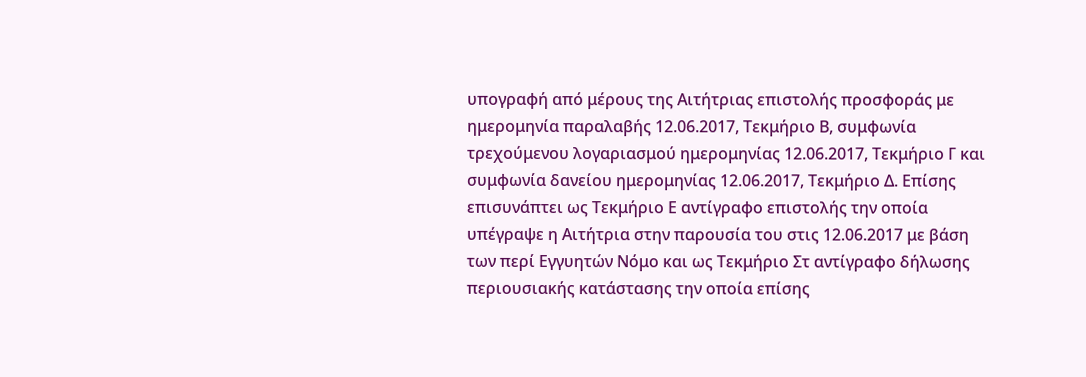υπογραφή από μέρους της Αιτήτριας επιστολής προσφοράς με ημερομηνία παραλαβής 12.06.2017, Τεκμήριο Β, συμφωνία τρεχούμενου λογαριασμού ημερομηνίας 12.06.2017, Τεκμήριο Γ και συμφωνία δανείου ημερομηνίας 12.06.2017, Τεκμήριο Δ. Επίσης επισυνάπτει ως Τεκμήριο Ε αντίγραφο επιστολής την οποία υπέγραψε η Αιτήτρια στην παρουσία του στις 12.06.2017 με βάση των περί Εγγυητών Νόμο και ως Τεκμήριο Στ αντίγραφο δήλωσης περιουσιακής κατάστασης την οποία επίσης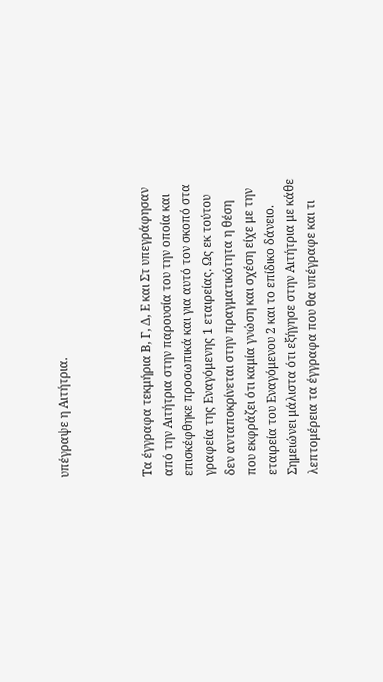υπέγραψε η Αιτήτρια.



Τα έγγραφα τεκμήρια Β, Γ, Δ, Ε και Στ υπεγράφησαν από την Αιτήτρια στην παρουσία του την οποία και επισκέφθηκε προσωπικά και για αυτό τον σκοπό στα γραφεία της Εναγόμενης 1 εταιρείας. Ως εκ τούτου δεν ανταποκρίνεται στην πραγματικότητα η θέση που εκφράζει ότι καμία γνώση και σχέση είχε με την εταιρεία του Εναγόμενου 2 και το επίδικο δάνειο. Σημειώνει μάλιστα ότι εξήγησε στην Αιτήτρια με κάθε λεπτομέρεια τα έγγραφα που θα υπέγραφε και τι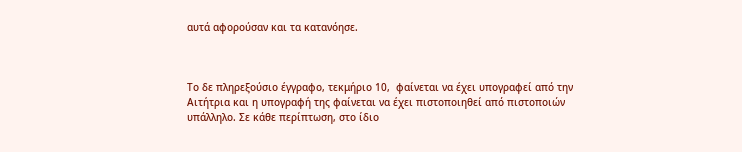αυτά αφορούσαν και τα κατανόησε.



Το δε πληρεξούσιο έγγραφο, τεκμήριο 10,  φαίνεται να έχει υπογραφεί από την Αιτήτρια και η υπογραφή της φαίνεται να έχει πιστοποιηθεί από πιστοποιών υπάλληλο. Σε κάθε περίπτωση, στο ίδιο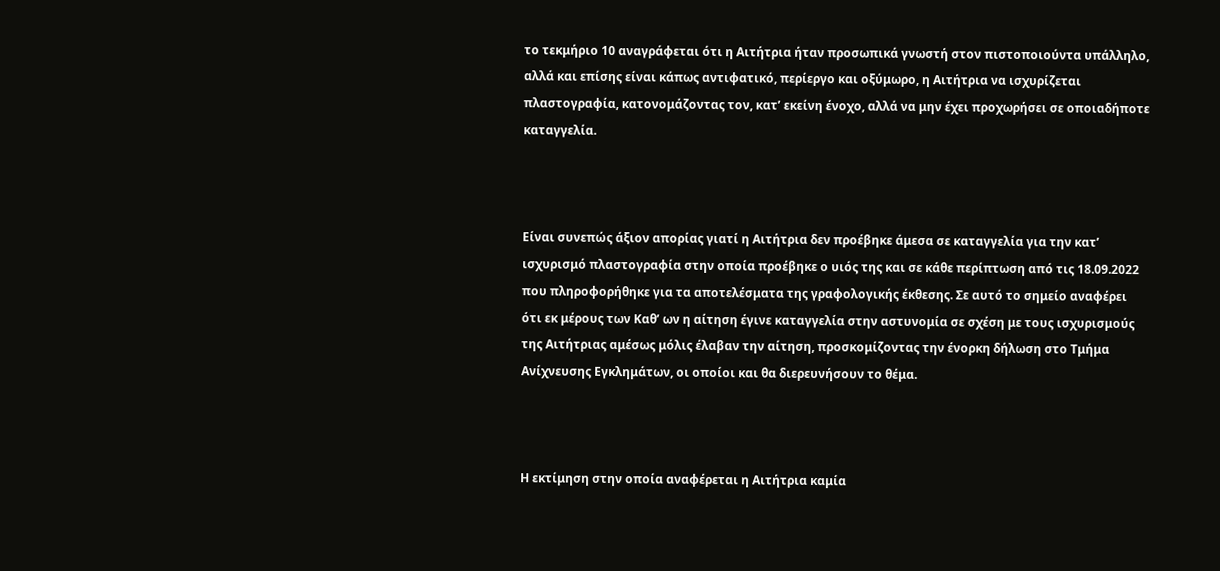το τεκμήριο 10 αναγράφεται ότι η Αιτήτρια ήταν προσωπικά γνωστή στον πιστοποιούντα υπάλληλο, αλλά και επίσης είναι κάπως αντιφατικό, περίεργο και οξύμωρο, η Αιτήτρια να ισχυρίζεται πλαστογραφία, κατονομάζοντας τον, κατ’ εκείνη ένοχο, αλλά να μην έχει προχωρήσει σε οποιαδήποτε καταγγελία.



Είναι συνεπώς άξιον απορίας γιατί η Αιτήτρια δεν προέβηκε άμεσα σε καταγγελία για την κατ’ ισχυρισμό πλαστογραφία στην οποία προέβηκε ο υιός της και σε κάθε περίπτωση από τις 18.09.2022 που πληροφορήθηκε για τα αποτελέσματα της γραφολογικής έκθεσης. Σε αυτό το σημείο αναφέρει ότι εκ μέρους των Καθ’ ων η αίτηση έγινε καταγγελία στην αστυνομία σε σχέση με τους ισχυρισμούς της Αιτήτριας αμέσως μόλις έλαβαν την αίτηση, προσκομίζοντας την ένορκη δήλωση στο Τμήμα Ανίχνευσης Εγκλημάτων, οι οποίοι και θα διερευνήσουν το θέμα.



Η εκτίμηση στην οποία αναφέρεται η Αιτήτρια καμία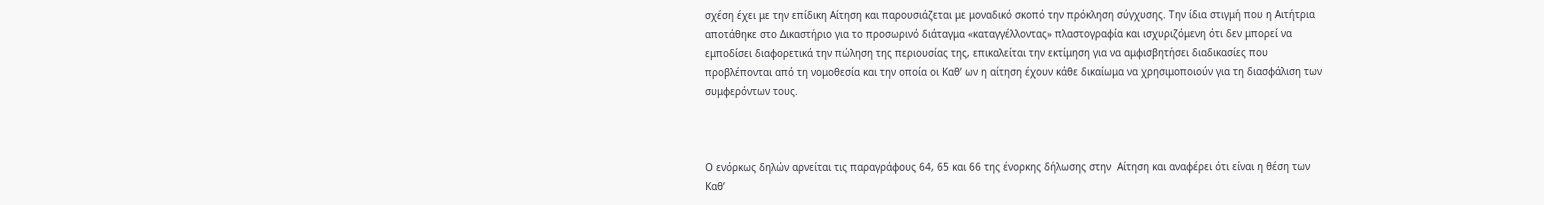σχέση έχει με την επίδικη Αίτηση και παρουσιάζεται με μοναδικό σκοπό την πρόκληση σύγχυσης. Την ίδια στιγμή που η Αιτήτρια αποτάθηκε στο Δικαστήριο για το προσωρινό διάταγμα «καταγγέλλοντας» πλαστογραφία και ισχυριζόμενη ότι δεν μπορεί να εμποδίσει διαφορετικά την πώληση της περιουσίας της, επικαλείται την εκτίμηση για να αμφισβητήσει διαδικασίες που προβλέπονται από τη νομοθεσία και την οποία οι Καθ’ ων η αίτηση έχουν κάθε δικαίωμα να χρησιμοποιούν για τη διασφάλιση των συμφερόντων τους.



Ο ενόρκως δηλών αρνείται τις παραγράφους 64, 65 και 66 της ένορκης δήλωσης στην  Αίτηση και αναφέρει ότι είναι η θέση των Καθ’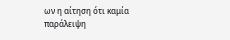ων η αίτηση ότι καμία παράλειψη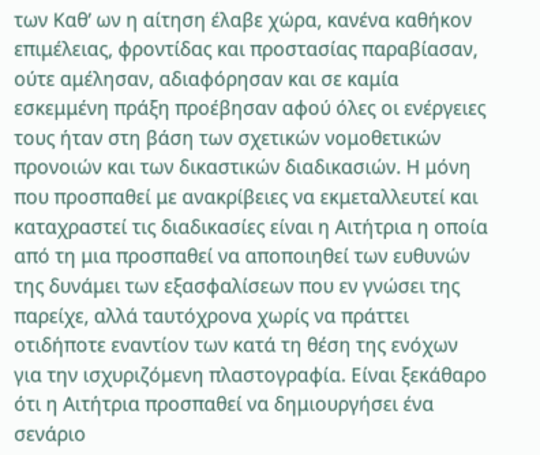των Καθ’ ων η αίτηση έλαβε χώρα, κανένα καθήκον επιμέλειας, φροντίδας και προστασίας παραβίασαν, ούτε αμέλησαν, αδιαφόρησαν και σε καμία εσκεμμένη πράξη προέβησαν αφού όλες οι ενέργειες τους ήταν στη βάση των σχετικών νομοθετικών προνοιών και των δικαστικών διαδικασιών. Η μόνη που προσπαθεί με ανακρίβειες να εκμεταλλευτεί και καταχραστεί τις διαδικασίες είναι η Αιτήτρια η οποία από τη μια προσπαθεί να αποποιηθεί των ευθυνών της δυνάμει των εξασφαλίσεων που εν γνώσει της παρείχε, αλλά ταυτόχρονα χωρίς να πράττει οτιδήποτε εναντίον των κατά τη θέση της ενόχων για την ισχυριζόμενη πλαστογραφία. Είναι ξεκάθαρο ότι η Αιτήτρια προσπαθεί να δημιουργήσει ένα σενάριο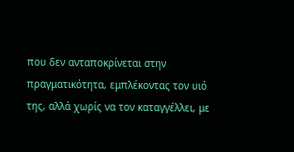που δεν ανταποκρίνεται στην πραγματικότητα, εμπλέκοντας τον υιό της, αλλά χωρίς να τον καταγγέλλει, με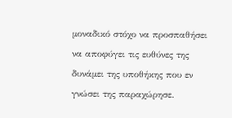μοναδικό στόχο να προσπαθήσει να αποφύγει τις ευθύνες της δυνάμει της υποθήκης που εν γνώσει της παραχώρησε.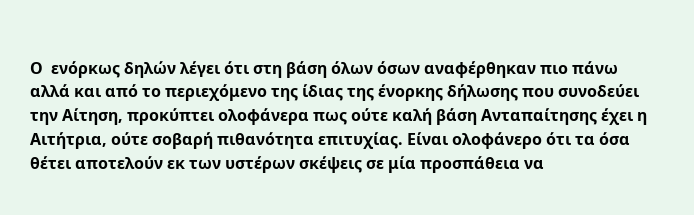Ο  ενόρκως δηλών λέγει ότι στη βάση όλων όσων αναφέρθηκαν πιο πάνω αλλά και από το περιεχόμενο της ίδιας της ένορκης δήλωσης που συνοδεύει την Αίτηση, προκύπτει ολοφάνερα πως ούτε καλή βάση Ανταπαίτησης έχει η Αιτήτρια, ούτε σοβαρή πιθανότητα επιτυχίας. Είναι ολοφάνερο ότι τα όσα θέτει αποτελούν εκ των υστέρων σκέψεις σε μία προσπάθεια να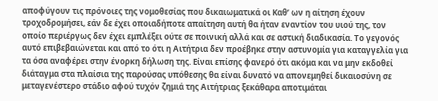αποφύγουν τις πρόνοιες της νομοθεσίας που δικαιωματικά οι Καθ’ ων η αίτηση έχουν τροχοδρομήσει, εάν δε έχει οποιαδήποτε απαίτηση αυτή θα ήταν εναντίον του υιού της, τον οποίο περιέργως δεν έχει εμπλέξει ούτε σε ποινική αλλά και σε αστική διαδικασία. Το γεγονός αυτό επιβεβαιώνεται και από το ότι η Αιτήτρια δεν προέβηκε στην αστυνομία για καταγγελία για τα όσα αναφέρει στην ένορκη δήλωση της. Είναι επίσης φανερό ότι ακόμα και να μην εκδοθεί διάταγμα στα πλαίσια της παρούσας υπόθεσης θα είναι δυνατό να απονεμηθεί δικαιοσύνη σε μεταγενέστερο στάδιο αφού τυχόν ζημιά της Αιτήτριας ξεκάθαρα αποτιμάται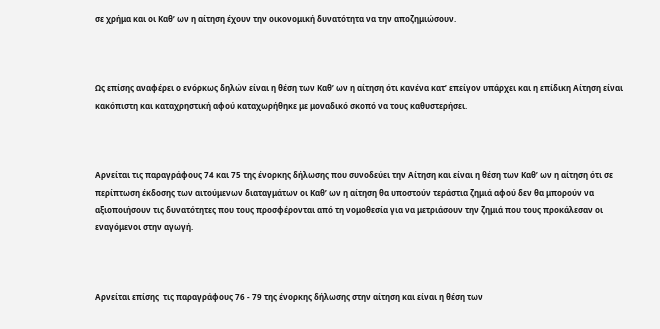σε χρήμα και οι Καθ’ ων η αίτηση έχουν την οικονομική δυνατότητα να την αποζημιώσουν.



Ως επίσης αναφέρει ο ενόρκως δηλών είναι η θέση των Καθ’ ων η αίτηση ότι κανένα κατ’ επείγον υπάρχει και η επίδικη Αίτηση είναι κακόπιστη και καταχρηστική αφού καταχωρήθηκε με μοναδικό σκοπό να τους καθυστερήσει.



Αρνείται τις παραγράφους 74 και 75 της ένορκης δήλωσης που συνοδεύει την Αίτηση και είναι η θέση των Καθ’ ων η αίτηση ότι σε περίπτωση έκδοσης των αιτούμενων διαταγμάτων οι Καθ’ ων η αίτηση θα υποστούν τεράστια ζημιά αφού δεν θα μπορούν να αξιοποιήσουν τις δυνατότητες που τους προσφέρονται από τη νομοθεσία για να μετριάσουν την ζημιά που τους προκάλεσαν οι εναγόμενοι στην αγωγή.



Αρνείται επίσης  τις παραγράφους 76 - 79 της ένορκης δήλωσης στην αίτηση και είναι η θέση των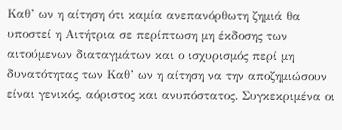Καθ’ ων η αίτηση ότι καμία ανεπανόρθωτη ζημιά θα υποστεί η Αιτήτρια σε περίπτωση μη έκδοσης των αιτούμενων διαταγμάτων και ο ισχυρισμός περί μη δυνατότητας των Καθ’ ων η αίτηση να την αποζημιώσουν είναι γενικός, αόριστος και ανυπόστατος. Συγκεκριμένα οι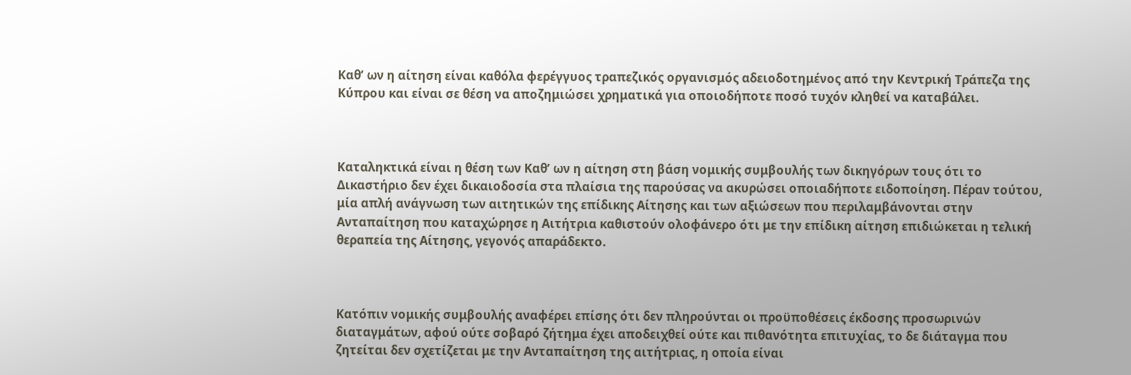Καθ’ ων η αίτηση είναι καθόλα φερέγγυος τραπεζικός οργανισμός αδειοδοτημένος από την Κεντρική Τράπεζα της Κύπρου και είναι σε θέση να αποζημιώσει χρηματικά για οποιοδήποτε ποσό τυχόν κληθεί να καταβάλει.



Καταληκτικά είναι η θέση των Καθ’ ων η αίτηση στη βάση νομικής συμβουλής των δικηγόρων τους ότι το Δικαστήριο δεν έχει δικαιοδοσία στα πλαίσια της παρούσας να ακυρώσει οποιαδήποτε ειδοποίηση. Πέραν τούτου, μία απλή ανάγνωση των αιτητικών της επίδικης Αίτησης και των αξιώσεων που περιλαμβάνονται στην Ανταπαίτηση που καταχώρησε η Αιτήτρια καθιστούν ολοφάνερο ότι με την επίδικη αίτηση επιδιώκεται η τελική θεραπεία της Αίτησης, γεγονός απαράδεκτο.



Κατόπιν νομικής συμβουλής αναφέρει επίσης ότι δεν πληρούνται οι προϋποθέσεις έκδοσης προσωρινών διαταγμάτων, αφού ούτε σοβαρό ζήτημα έχει αποδειχθεί ούτε και πιθανότητα επιτυχίας, το δε διάταγμα που ζητείται δεν σχετίζεται με την Ανταπαίτηση της αιτήτριας, η οποία είναι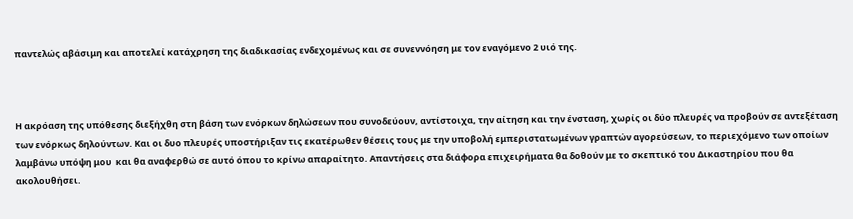παντελώς αβάσιμη και αποτελεί κατάχρηση της διαδικασίας ενδεχομένως και σε συνεννόηση με τον εναγόμενο 2 υιό της.



Η ακρόαση της υπόθεσης διεξήχθη στη βάση των ενόρκων δηλώσεων που συνοδεύουν, αντίστοιχα, την αίτηση και την ένσταση, χωρίς οι δύο πλευρές να προβούν σε αντεξέταση των ενόρκως δηλούντων. Και οι δυο πλευρές υποστήριξαν τις εκατέρωθεν θέσεις τους με την υποβολή εμπεριστατωμένων γραπτών αγορεύσεων, το περιεχόμενο των οποίων λαμβάνω υπόψη μου  και θα αναφερθώ σε αυτό όπου το κρίνω απαραίτητο. Απαντήσεις στα διάφορα επιχειρήματα θα δοθούν με το σκεπτικό του Δικαστηρίου που θα ακολουθήσει.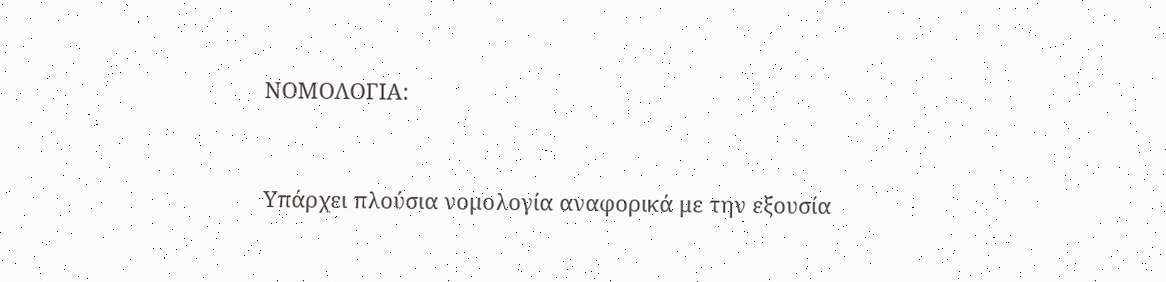ΝΟΜΟΛΟΓΙΑ:



Υπάρχει πλούσια νομολογία αναφορικά με την εξουσία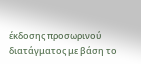έκδοσης προσωρινού διατάγματος με βάση το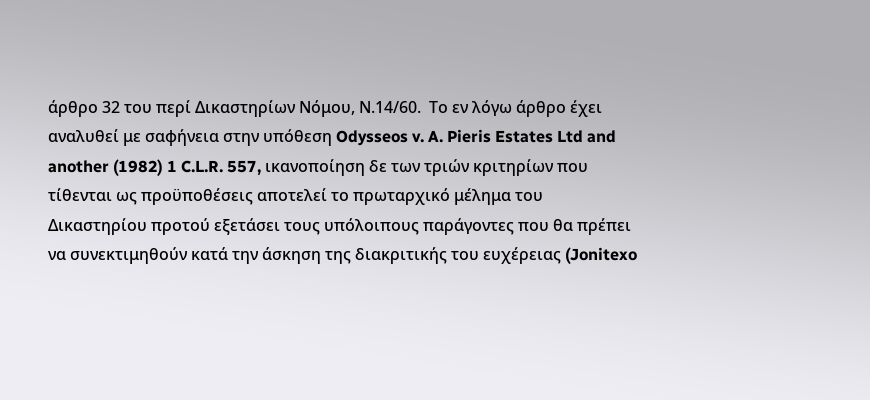άρθρο 32 του περί Δικαστηρίων Νόμου, Ν.14/60.  Το εν λόγω άρθρο έχει αναλυθεί με σαφήνεια στην υπόθεση Odysseos v. A. Pieris Estates Ltd and another (1982) 1 C.L.R. 557, ικανοποίηση δε των τριών κριτηρίων που τίθενται ως προϋποθέσεις αποτελεί το πρωταρχικό μέλημα του Δικαστηρίου προτού εξετάσει τους υπόλοιπους παράγοντες που θα πρέπει να συνεκτιμηθούν κατά την άσκηση της διακριτικής του ευχέρειας (Jonitexo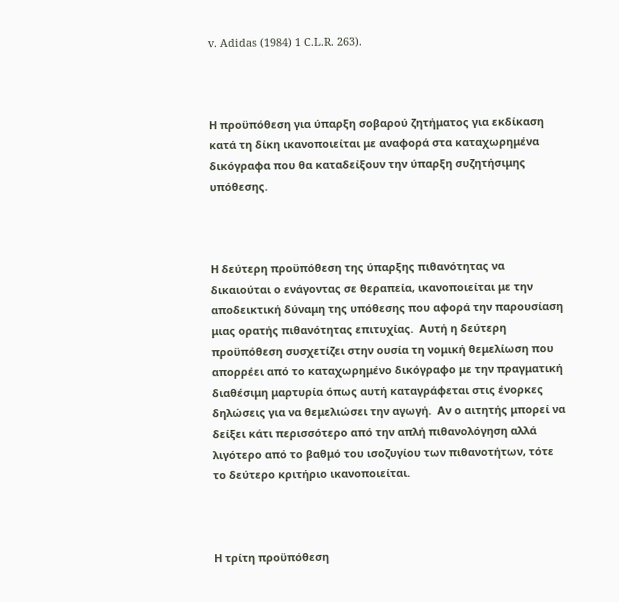v. Adidas (1984) 1 C.L.R. 263).



Η προϋπόθεση για ύπαρξη σοβαρού ζητήματος για εκδίκαση κατά τη δίκη ικανοποιείται με αναφορά στα καταχωρημένα δικόγραφα που θα καταδείξουν την ύπαρξη συζητήσιμης υπόθεσης.



Η δεύτερη προϋπόθεση της ύπαρξης πιθανότητας να δικαιούται ο ενάγοντας σε θεραπεία, ικανοποιείται με την αποδεικτική δύναμη της υπόθεσης που αφορά την παρουσίαση μιας ορατής πιθανότητας επιτυχίας.  Αυτή η δεύτερη προϋπόθεση συσχετίζει στην ουσία τη νομική θεμελίωση που απορρέει από το καταχωρημένο δικόγραφο με την πραγματική διαθέσιμη μαρτυρία όπως αυτή καταγράφεται στις ένορκες δηλώσεις για να θεμελιώσει την αγωγή.  Αν ο αιτητής μπορεί να δείξει κάτι περισσότερο από την απλή πιθανολόγηση αλλά λιγότερο από το βαθμό του ισοζυγίου των πιθανοτήτων, τότε το δεύτερο κριτήριο ικανοποιείται.



Η τρίτη προϋπόθεση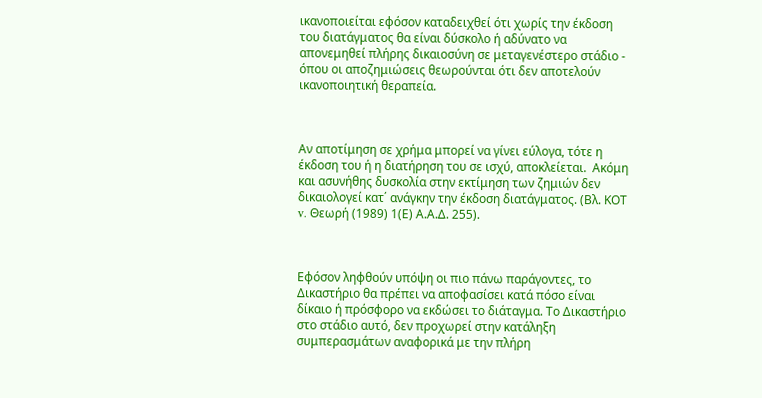ικανοποιείται εφόσον καταδειχθεί ότι χωρίς την έκδοση του διατάγματος θα είναι δύσκολο ή αδύνατο να απονεμηθεί πλήρης δικαιοσύνη σε μεταγενέστερο στάδιο - όπου οι αποζημιώσεις θεωρούνται ότι δεν αποτελούν ικανοποιητική θεραπεία.



Αν αποτίμηση σε χρήμα μπορεί να γίνει εύλογα, τότε η έκδοση του ή η διατήρηση του σε ισχύ, αποκλείεται.  Ακόμη και ασυνήθης δυσκολία στην εκτίμηση των ζημιών δεν δικαιολογεί κατ΄ ανάγκην την έκδοση διατάγματος. (Βλ. ΚΟΤ v. Θεωρή (1989) 1(Ε) Α.Α.Δ. 255).



Εφόσον ληφθούν υπόψη οι πιο πάνω παράγοντες, το Δικαστήριο θα πρέπει να αποφασίσει κατά πόσο είναι δίκαιο ή πρόσφορο να εκδώσει το διάταγμα. Το Δικαστήριο στο στάδιο αυτό, δεν προχωρεί στην κατάληξη συμπερασμάτων αναφορικά με την πλήρη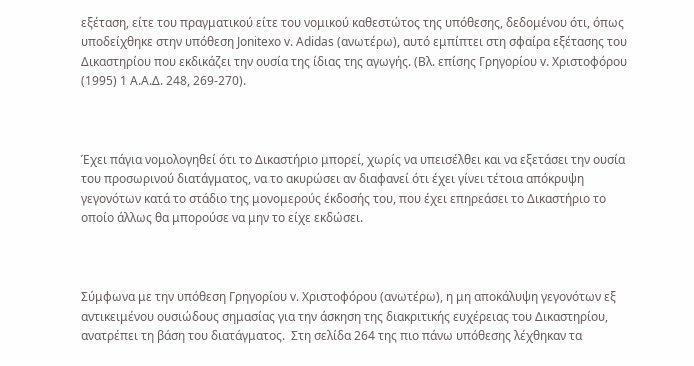εξέταση, είτε του πραγματικού είτε του νομικού καθεστώτος της υπόθεσης, δεδομένου ότι, όπως υποδείχθηκε στην υπόθεση Jonitexo v. Adidas (ανωτέρω), αυτό εμπίπτει στη σφαίρα εξέτασης του Δικαστηρίου που εκδικάζει την ουσία της ίδιας της αγωγής. (Βλ. επίσης Γρηγορίου v. Χριστοφόρου (1995) 1 Α.Α.Δ. 248, 269-270).



Έχει πάγια νομολογηθεί ότι το Δικαστήριο μπορεί, χωρίς να υπεισέλθει και να εξετάσει την ουσία του προσωρινού διατάγματος, να το ακυρώσει αν διαφανεί ότι έχει γίνει τέτοια απόκρυψη γεγονότων κατά το στάδιο της μονομερούς έκδοσής του, που έχει επηρεάσει το Δικαστήριο το οποίο άλλως θα μπορούσε να μην το είχε εκδώσει.



Σύμφωνα με την υπόθεση Γρηγορίου v. Χριστοφόρου (ανωτέρω), η μη αποκάλυψη γεγονότων εξ αντικειμένου ουσιώδους σημασίας για την άσκηση της διακριτικής ευχέρειας του Δικαστηρίου, ανατρέπει τη βάση του διατάγματος.  Στη σελίδα 264 της πιο πάνω υπόθεσης λέχθηκαν τα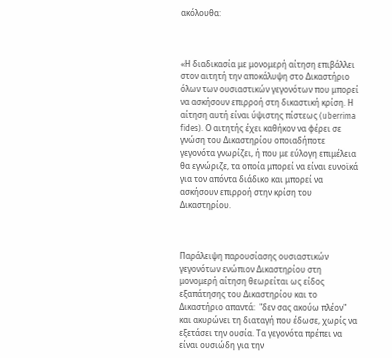ακόλουθα:



«Η διαδικασία με μονομερή αίτηση επιβάλλει στον αιτητή την αποκάλυψη στο Δικαστήριο όλων των ουσιαστικών γεγονότων που μπορεί να ασκήσουν επιρροή στη δικαστική κρίση. Η αίτηση αυτή είναι ύψιστης πίστεως (uberrima fides). Ο αιτητής έχει καθήκον να φέρει σε γνώση του Δικαστηρίου οποιαδήποτε γεγονότα γνωρίζει, ή που με εύλογη επιμέλεια θα εγνώριζε, τα οποία μπορεί να είναι ευνοϊκά για τον απόντα διάδικο και μπορεί να ασκήσουν επιρροή στην κρίση του Δικαστηρίου.



Παράλειψη παρουσίασης ουσιαστικών γεγονότων ενώπιον Δικαστηρίου στη μονομερή αίτηση θεωρείται ως είδος εξαπάτησης του Δικαστηρίου και το Δικαστήριο απαντά:  "δεν σας ακούω πλέον" και ακυρώνει τη διαταγή που έδωσε, χωρίς να εξετάσει την ουσία. Τα γεγονότα πρέπει να είναι ουσιώδη για την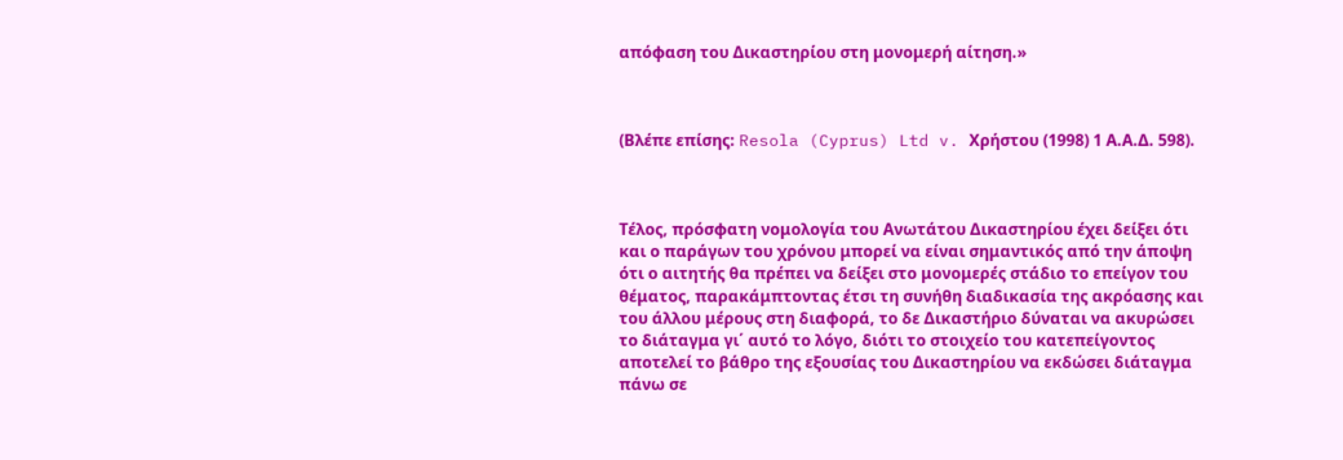απόφαση του Δικαστηρίου στη μονομερή αίτηση.»



(Βλέπε επίσης: Resola (Cyprus) Ltd v. Χρήστου (1998) 1 Α.Α.Δ. 598).



Τέλος, πρόσφατη νομολογία του Ανωτάτου Δικαστηρίου έχει δείξει ότι και ο παράγων του χρόνου μπορεί να είναι σημαντικός από την άποψη ότι ο αιτητής θα πρέπει να δείξει στο μονομερές στάδιο το επείγον του θέματος, παρακάμπτοντας έτσι τη συνήθη διαδικασία της ακρόασης και του άλλου μέρους στη διαφορά, το δε Δικαστήριο δύναται να ακυρώσει το διάταγμα γι΄ αυτό το λόγο, διότι το στοιχείο του κατεπείγοντος αποτελεί το βάθρο της εξουσίας του Δικαστηρίου να εκδώσει διάταγμα πάνω σε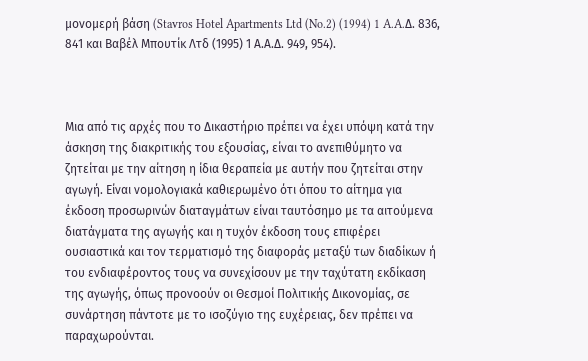μονομερή βάση (Stavros Hotel Apartments Ltd (No.2) (1994) 1 A.A.Δ. 836, 841 και Βαβέλ Μπουτίκ Λτδ (1995) 1 Α.Α.Δ. 949, 954).



Μια από τις αρχές που το Δικαστήριο πρέπει να έχει υπόψη κατά την άσκηση της διακριτικής του εξουσίας, είναι το ανεπιθύμητο να ζητείται με την αίτηση η ίδια θεραπεία με αυτήν που ζητείται στην αγωγή. Είναι νομολογιακά καθιερωμένο ότι όπου το αίτημα για έκδοση προσωρινών διαταγμάτων είναι ταυτόσημο με τα αιτούμενα διατάγματα της αγωγής και η τυχόν έκδοση τους επιφέρει ουσιαστικά και τον τερματισμό της διαφοράς μεταξύ των διαδίκων ή του ενδιαφέροντος τους να συνεχίσουν με την ταχύτατη εκδίκαση της αγωγής, όπως προνοούν οι Θεσμοί Πολιτικής Δικονομίας, σε συνάρτηση πάντοτε με το ισοζύγιο της ευχέρειας, δεν πρέπει να παραχωρούνται.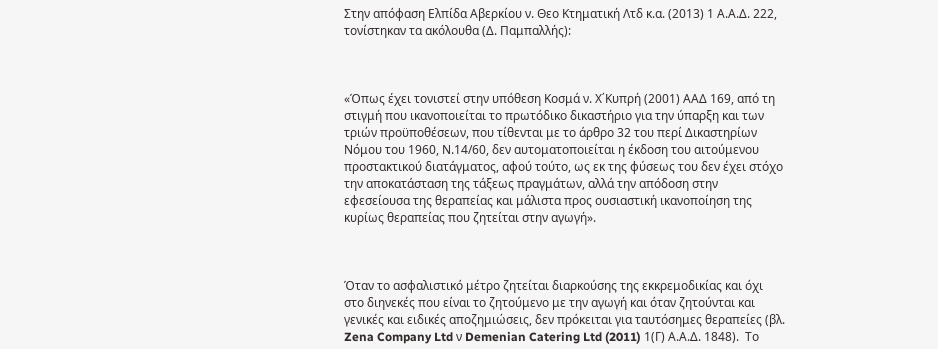Στην απόφαση Ελπίδα Αβερκίου ν. Θεο Κτηματική Λτδ κ.α. (2013) 1 Α.Α.Δ. 222,  τονίστηκαν τα ακόλουθα (Δ. Παμπαλλής):



«Όπως έχει τονιστεί στην υπόθεση Κοσμά ν. Χ΄Κυπρή (2001) ΑΑΔ 169, από τη στιγμή που ικανοποιείται το πρωτόδικο δικαστήριο για την ύπαρξη και των τριών προϋποθέσεων, που τίθενται με το άρθρο 32 του περί Δικαστηρίων Νόμου του 1960, Ν.14/60, δεν αυτοματοποιείται η έκδοση του αιτούμενου προστακτικού διατάγματος, αφού τούτο, ως εκ της φύσεως του δεν έχει στόχο την αποκατάσταση της τάξεως πραγμάτων, αλλά την απόδοση στην εφεσείουσα της θεραπείας και μάλιστα προς ουσιαστική ικανοποίηση της κυρίως θεραπείας που ζητείται στην αγωγή».



Όταν το ασφαλιστικό μέτρο ζητείται διαρκούσης της εκκρεμοδικίας και όχι στο διηνεκές που είναι το ζητούμενο με την αγωγή και όταν ζητούνται και γενικές και ειδικές αποζημιώσεις, δεν πρόκειται για ταυτόσημες θεραπείες (βλ. Zena Company Ltd ν Demenian Catering Ltd (2011) 1(Γ) Α.Α.Δ. 1848).  Το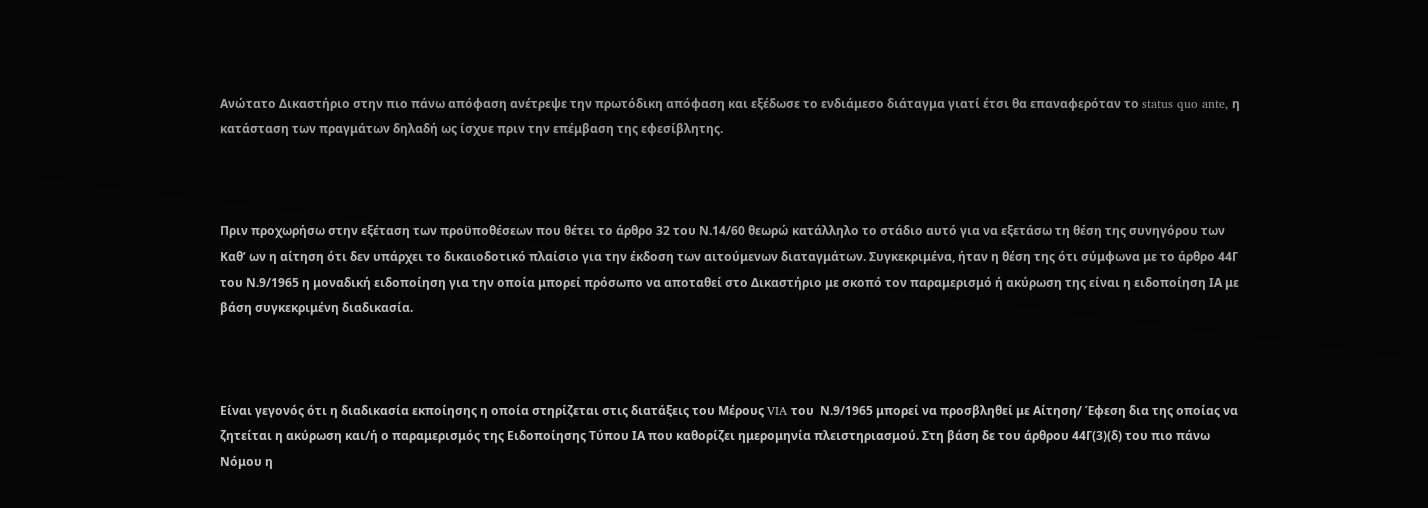Ανώτατο Δικαστήριο στην πιο πάνω απόφαση ανέτρεψε την πρωτόδικη απόφαση και εξέδωσε το ενδιάμεσο διάταγμα γιατί έτσι θα επαναφερόταν το status quo ante, η κατάσταση των πραγμάτων δηλαδή ως ίσχυε πριν την επέμβαση της εφεσίβλητης.



Πριν προχωρήσω στην εξέταση των προϋποθέσεων που θέτει το άρθρο 32 του Ν.14/60 θεωρώ κατάλληλο το στάδιο αυτό για να εξετάσω τη θέση της συνηγόρου των Καθ’ ων η αίτηση ότι δεν υπάρχει το δικαιοδοτικό πλαίσιο για την έκδοση των αιτούμενων διαταγμάτων. Συγκεκριμένα, ήταν η θέση της ότι σύμφωνα με το άρθρο 44Γ του Ν.9/1965 η μοναδική ειδοποίηση για την οποία μπορεί πρόσωπο να αποταθεί στο Δικαστήριο με σκοπό τον παραμερισμό ή ακύρωση της είναι η ειδοποίηση ΙΑ με βάση συγκεκριμένη διαδικασία.



Είναι γεγονός ότι η διαδικασία εκποίησης η οποία στηρίζεται στις διατάξεις του Μέρους VIA του  Ν.9/1965 μπορεί να προσβληθεί με Αίτηση/ Έφεση δια της οποίας να ζητείται η ακύρωση και/ή ο παραμερισμός της Ειδοποίησης Τύπου ΙΑ που καθορίζει ημερομηνία πλειστηριασμού. Στη βάση δε του άρθρου 44Γ(3)(δ) του πιο πάνω Νόμου η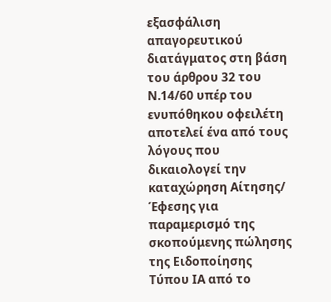εξασφάλιση απαγορευτικού διατάγματος στη βάση του άρθρου 32 του Ν.14/60 υπέρ του ενυπόθηκου οφειλέτη αποτελεί ένα από τους λόγους που δικαιολογεί την καταχώρηση Αίτησης/ Έφεσης για παραμερισμό της σκοπούμενης πώλησης  της Ειδοποίησης Τύπου ΙΑ από το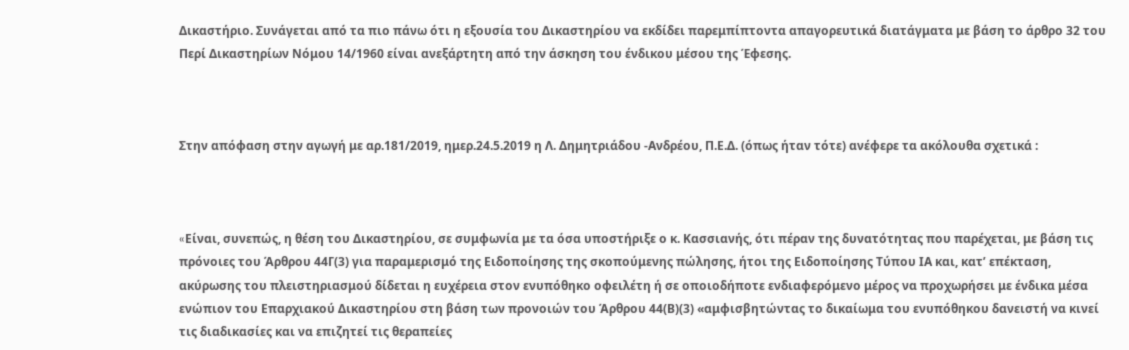Δικαστήριο. Συνάγεται από τα πιο πάνω ότι η εξουσία του Δικαστηρίου να εκδίδει παρεμπίπτοντα απαγορευτικά διατάγματα με βάση το άρθρο 32 του Περί Δικαστηρίων Νόμου 14/1960 είναι ανεξάρτητη από την άσκηση του ένδικου μέσου της Έφεσης.



Στην απόφαση στην αγωγή με αρ.181/2019, ημερ.24.5.2019 η Λ. Δημητριάδου -Ανδρέου, Π.Ε.Δ. (όπως ήταν τότε) ανέφερε τα ακόλουθα σχετικά :



«Eίναι, συνεπώς, η θέση του Δικαστηρίου, σε συμφωνία με τα όσα υποστήριξε ο κ. Κασσιανής, ότι πέραν της δυνατότητας που παρέχεται, με βάση τις πρόνοιες του Άρθρου 44Γ(3) για παραμερισμό της Ειδοποίησης της σκοπούμενης πώλησης, ήτοι της Ειδοποίησης Τύπου ΙΑ και, κατ’ επέκταση, ακύρωσης του πλειστηριασμού δίδεται η ευχέρεια στον ενυπόθηκο οφειλέτη ή σε οποιοδήποτε ενδιαφερόμενο μέρος να προχωρήσει με ένδικα μέσα ενώπιον του Επαρχιακού Δικαστηρίου στη βάση των προνοιών του Άρθρου 44(Β)(3) «αμφισβητώντας το δικαίωμα του ενυπόθηκου δανειστή να κινεί τις διαδικασίες και να επιζητεί τις θεραπείες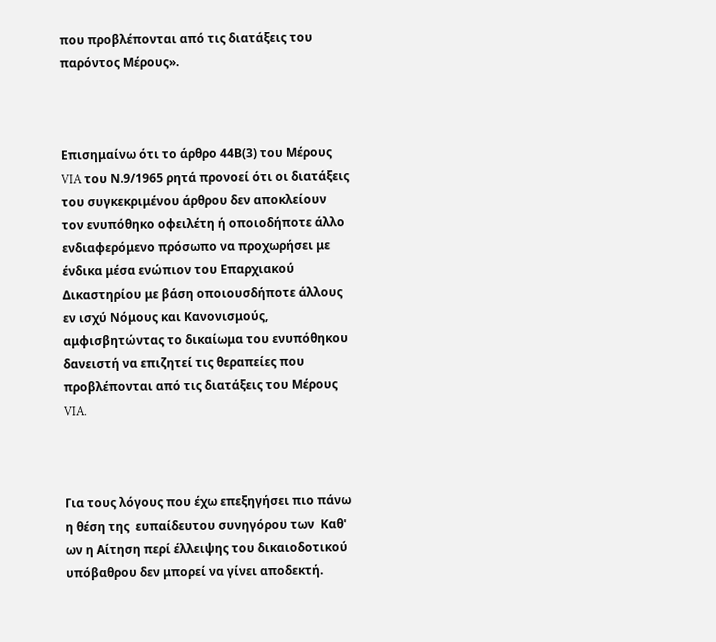που προβλέπονται από τις διατάξεις του παρόντος Μέρους».



Επισημαίνω ότι το άρθρο 44Β(3) του Μέρους VIA του Ν.9/1965 ρητά προνοεί ότι οι διατάξεις του συγκεκριμένου άρθρου δεν αποκλείουν τον ενυπόθηκο οφειλέτη ή οποιοδήποτε άλλο ενδιαφερόμενο πρόσωπο να προχωρήσει με ένδικα μέσα ενώπιον του Επαρχιακού Δικαστηρίου με βάση οποιουσδήποτε άλλους εν ισχύ Νόμους και Κανονισμούς, αμφισβητώντας το δικαίωμα του ενυπόθηκου δανειστή να επιζητεί τις θεραπείες που προβλέπονται από τις διατάξεις του Μέρους VIA.



Για τους λόγους που έχω επεξηγήσει πιο πάνω η θέση της  ευπαίδευτου συνηγόρου των  Καθ' ων η Αίτηση περί έλλειψης του δικαιοδοτικού υπόβαθρου δεν μπορεί να γίνει αποδεκτή.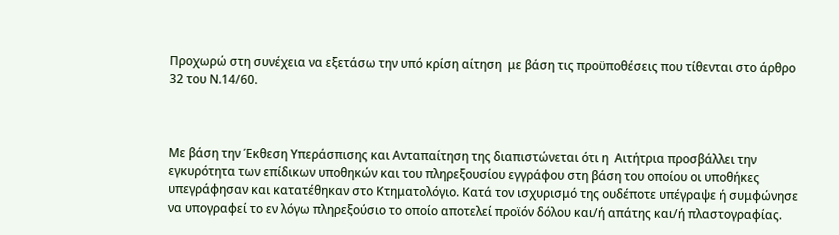Προχωρώ στη συνέχεια να εξετάσω την υπό κρίση αίτηση  με βάση τις προϋποθέσεις που τίθενται στο άρθρο 32 του Ν.14/60.



Με βάση την Έκθεση Υπεράσπισης και Ανταπαίτηση της διαπιστώνεται ότι η  Αιτήτρια προσβάλλει την εγκυρότητα των επίδικων υποθηκών και του πληρεξουσίου εγγράφου στη βάση του οποίου οι υποθήκες  υπεγράφησαν και κατατέθηκαν στο Κτηματολόγιο. Κατά τον ισχυρισμό της ουδέποτε υπέγραψε ή συμφώνησε να υπογραφεί το εν λόγω πληρεξούσιο το οποίο αποτελεί προϊόν δόλου και/ή απάτης και/ή πλαστογραφίας.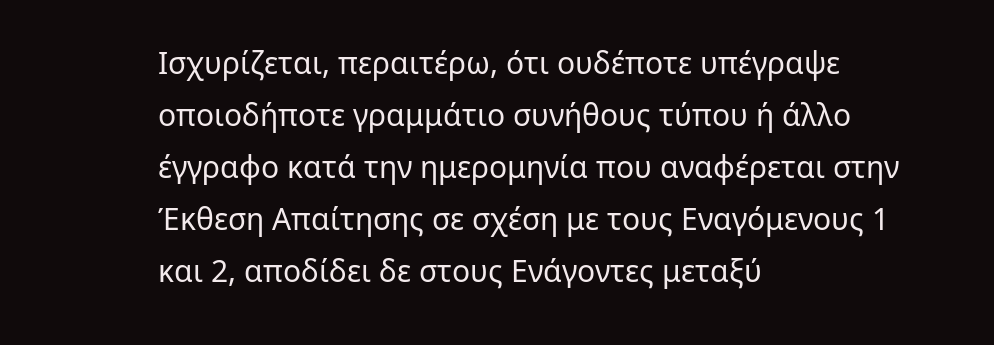Ισχυρίζεται, περαιτέρω, ότι ουδέποτε υπέγραψε οποιοδήποτε γραμμάτιο συνήθους τύπου ή άλλο έγγραφο κατά την ημερομηνία που αναφέρεται στην Έκθεση Απαίτησης σε σχέση με τους Εναγόμενους 1 και 2, αποδίδει δε στους Ενάγοντες μεταξύ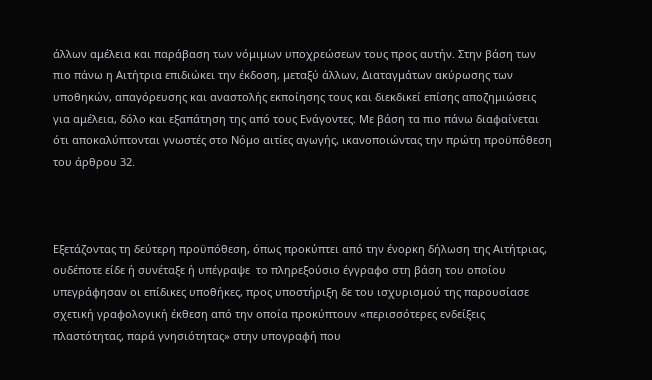άλλων αμέλεια και παράβαση των νόμιμων υποχρεώσεων τους προς αυτήν. Στην βάση των πιο πάνω η Αιτήτρια επιδιώκει την έκδοση, μεταξύ άλλων, Διαταγμάτων ακύρωσης των υποθηκών, απαγόρευσης και αναστολής εκποίησης τους και διεκδικεί επίσης αποζημιώσεις για αμέλεια, δόλο και εξαπάτηση της από τους Ενάγοντες. Με βάση τα πιο πάνω διαφαίνεται ότι αποκαλύπτονται γνωστές στο Νόμο αιτίες αγωγής, ικανοποιώντας την πρώτη προϋπόθεση του άρθρου 32.



Εξετάζοντας τη δεύτερη προϋπόθεση, όπως προκύπτει από την ένορκη δήλωση της Αιτήτριας, ουδέποτε είδε ή συνέταξε ή υπέγραψε  το πληρεξούσιο έγγραφο στη βάση του οποίου υπεγράφησαν οι επίδικες υποθήκες, προς υποστήριξη δε του ισχυρισμού της παρουσίασε σχετική γραφολογική έκθεση από την οποία προκύπτουν «περισσότερες ενδείξεις πλαστότητας, παρά γνησιότητας» στην υπογραφή που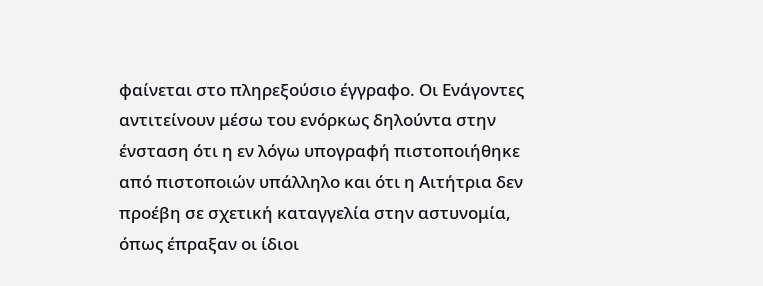φαίνεται στο πληρεξούσιο έγγραφο. Οι Ενάγοντες αντιτείνουν μέσω του ενόρκως δηλούντα στην ένσταση ότι η εν λόγω υπογραφή πιστοποιήθηκε από πιστοποιών υπάλληλο και ότι η Αιτήτρια δεν προέβη σε σχετική καταγγελία στην αστυνομία, όπως έπραξαν οι ίδιοι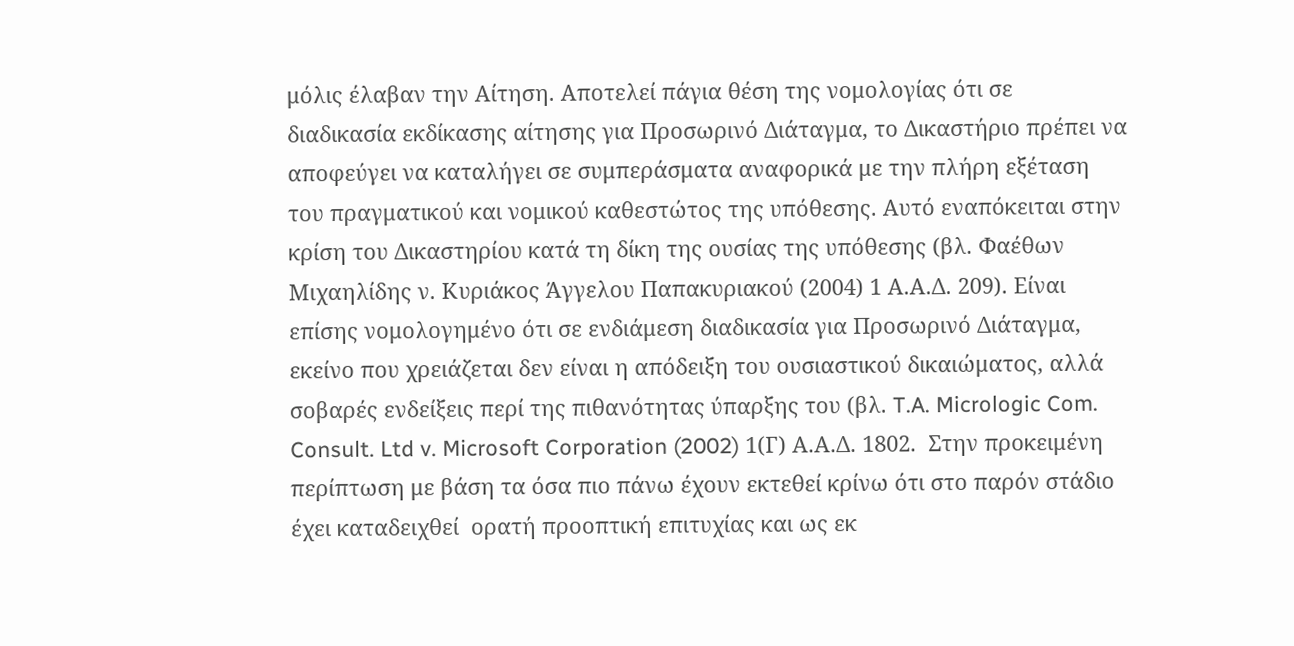μόλις έλαβαν την Αίτηση. Αποτελεί πάγια θέση της νομολογίας ότι σε διαδικασία εκδίκασης αίτησης για Προσωρινό Διάταγμα, το Δικαστήριο πρέπει να αποφεύγει να καταλήγει σε συμπεράσματα αναφορικά με την πλήρη εξέταση του πραγματικού και νομικού καθεστώτος της υπόθεσης. Αυτό εναπόκειται στην κρίση του Δικαστηρίου κατά τη δίκη της ουσίας της υπόθεσης (βλ. Φαέθων Μιχαηλίδης ν. Κυριάκος Άγγελου Παπακυριακού (2004) 1 Α.Α.Δ. 209). Είναι επίσης νομολογημένο ότι σε ενδιάμεση διαδικασία για Προσωρινό Διάταγμα, εκείνο που χρειάζεται δεν είναι η απόδειξη του ουσιαστικού δικαιώματος, αλλά σοβαρές ενδείξεις περί της πιθανότητας ύπαρξης του (βλ. T.A. Micrologic Com. Consult. Ltd v. Microsoft Corporation (2002) 1(Γ) Α.Α.Δ. 1802.  Στην προκειμένη περίπτωση με βάση τα όσα πιο πάνω έχουν εκτεθεί κρίνω ότι στο παρόν στάδιο έχει καταδειχθεί  ορατή προοπτική επιτυχίας και ως εκ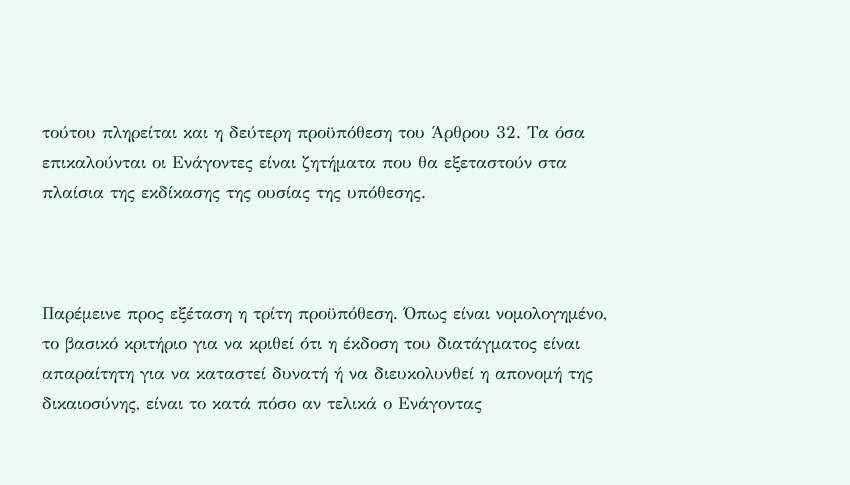τούτου πληρείται και η δεύτερη προϋπόθεση του Άρθρου 32. Τα όσα επικαλούνται οι Ενάγοντες είναι ζητήματα που θα εξεταστούν στα πλαίσια της εκδίκασης της ουσίας της υπόθεσης.



Παρέμεινε προς εξέταση η τρίτη προϋπόθεση. Όπως είναι νομολογημένο, το βασικό κριτήριο για να κριθεί ότι η έκδοση του διατάγματος είναι απαραίτητη για να καταστεί δυνατή ή να διευκολυνθεί η απονομή της δικαιοσύνης, είναι το κατά πόσο αν τελικά ο Ενάγοντας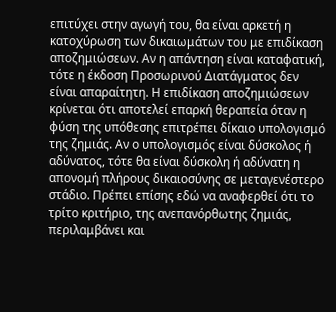επιτύχει στην αγωγή του, θα είναι αρκετή η κατοχύρωση των δικαιωμάτων του με επιδίκαση αποζημιώσεων. Αν η απάντηση είναι καταφατική, τότε η έκδοση Προσωρινού Διατάγματος δεν είναι απαραίτητη. Η επιδίκαση αποζημιώσεων κρίνεται ότι αποτελεί επαρκή θεραπεία όταν η φύση της υπόθεσης επιτρέπει δίκαιο υπολογισμό της ζημιάς. Αν ο υπολογισμός είναι δύσκολος ή αδύνατος, τότε θα είναι δύσκολη ή αδύνατη η απονομή πλήρους δικαιοσύνης σε μεταγενέστερο στάδιο. Πρέπει επίσης εδώ να αναφερθεί ότι το τρίτο κριτήριο, της ανεπανόρθωτης ζημιάς, περιλαμβάνει και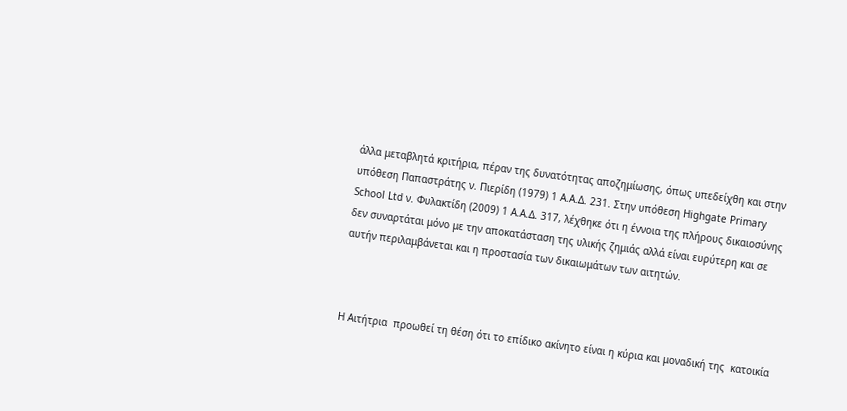άλλα μεταβλητά κριτήρια, πέραν της δυνατότητας αποζημίωσης, όπως υπεδείχθη και στην υπόθεση Παπαστράτης ν. Πιερίδη (1979) 1 Α.Α.Δ. 231. Στην υπόθεση Highgate Primary School Ltd ν. Φυλακτίδη (2009) 1 Α.Α.Δ. 317, λέχθηκε ότι η έννοια της πλήρους δικαιοσύνης δεν συναρτάται μόνο με την αποκατάσταση της υλικής ζημιάς αλλά είναι ευρύτερη και σε αυτήν περιλαμβάνεται και η προστασία των δικαιωμάτων των αιτητών.



Η Αιτήτρια  προωθεί τη θέση ότι το επίδικο ακίνητο είναι η κύρια και μοναδική της  κατοικία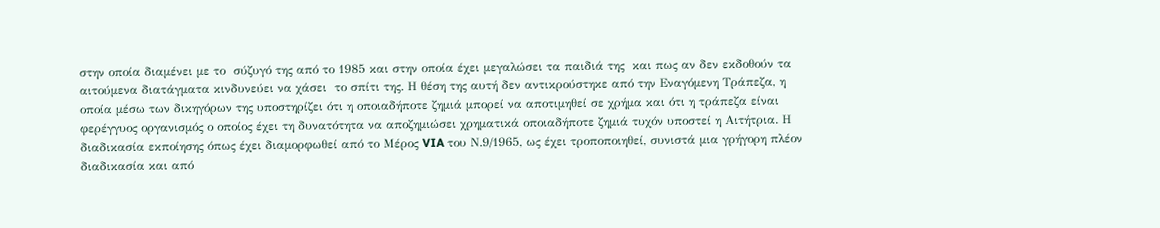στην οποία διαμένει με το  σύζυγό της από το 1985 και στην οποία έχει μεγαλώσει τα παιδιά της  και πως αν δεν εκδοθούν τα αιτούμενα διατάγματα κινδυνεύει να χάσει  το σπίτι της. Η θέση της αυτή δεν αντικρούστηκε από την Εναγόμενη Τράπεζα, η οποία μέσω των δικηγόρων της υποστηρίζει ότι η οποιαδήποτε ζημιά μπορεί να αποτιμηθεί σε χρήμα και ότι η τράπεζα είναι φερέγγυος οργανισμός ο οποίος έχει τη δυνατότητα να αποζημιώσει χρηματικά οποιαδήποτε ζημιά τυχόν υποστεί η Αιτήτρια. Η διαδικασία εκποίησης όπως έχει διαμορφωθεί από το Μέρος VIA του Ν.9/1965, ως έχει τροποποιηθεί, συνιστά μια γρήγορη πλέον διαδικασία και από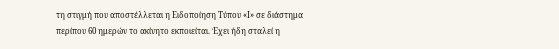τη στιγμή που αποστέλλεται η Ειδοποίηση Τύπου «Ι» σε διάστημα περίπου 60 ημερών το ακίνητο εκποιείται. Έχει ήδη σταλεί η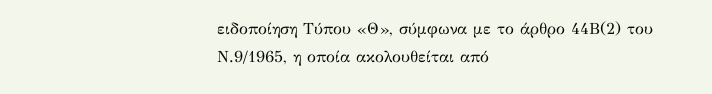ειδοποίηση Τύπου «Θ», σύμφωνα με το άρθρο 44Β(2) του Ν.9/1965, η οποία ακολουθείται από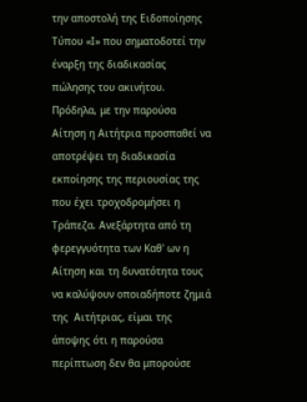την αποστολή της Ειδοποίησης Τύπου «Ι» που σηματοδοτεί την έναρξη της διαδικασίας πώλησης του ακινήτου. Πρόδηλα, με την παρούσα Αίτηση η Αιτήτρια προσπαθεί να αποτρέψει τη διαδικασία εκποίησης της περιουσίας της που έχει τροχοδρομήσει η Τράπεζα. Ανεξάρτητα από τη φερεγγυότητα των Καθ' ων η Αίτηση και τη δυνατότητα τους  να καλύψουν οποιαδήποτε ζημιά της  Αιτήτριας, είμαι της άποψης ότι η παρούσα περίπτωση δεν θα μπορούσε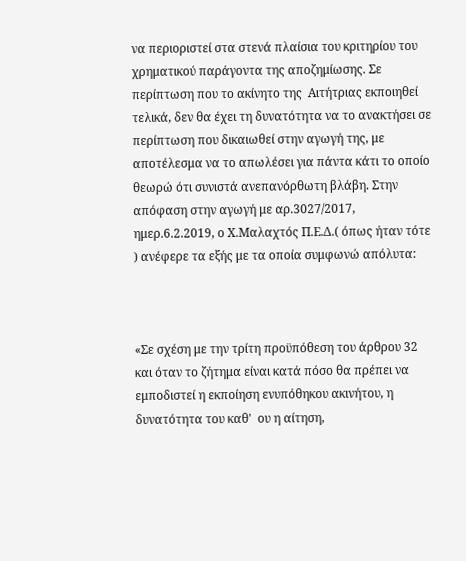να περιοριστεί στα στενά πλαίσια του κριτηρίου του χρηματικού παράγοντα της αποζημίωσης. Σε περίπτωση που το ακίνητο της  Αιτήτριας εκποιηθεί τελικά, δεν θα έχει τη δυνατότητα να το ανακτήσει σε περίπτωση που δικαιωθεί στην αγωγή της, με αποτέλεσμα να το απωλέσει για πάντα κάτι το οποίο θεωρώ ότι συνιστά ανεπανόρθωτη βλάβη. Στην απόφαση στην αγωγή με αρ.3027/2017, ημερ.6.2.2019, ο Χ.Μαλαχτός Π.Ε.Δ.( όπως ήταν τότε ) ανέφερε τα εξής με τα οποία συμφωνώ απόλυτα:



«Σε σχέση με την τρίτη προϋπόθεση του άρθρου 32 και όταν το ζήτημα είναι κατά πόσο θα πρέπει να εμποδιστεί η εκποίηση ενυπόθηκου ακινήτου, η δυνατότητα του καθ'  ου η αίτηση,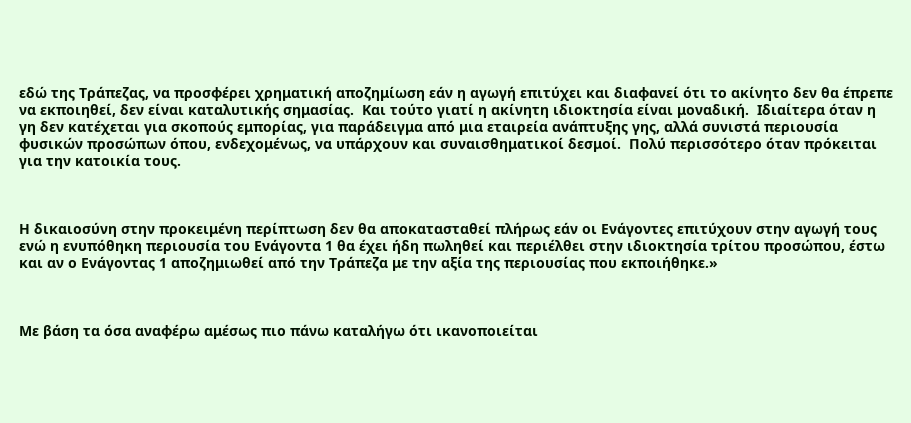εδώ της Τράπεζας, να προσφέρει χρηματική αποζημίωση εάν η αγωγή επιτύχει και διαφανεί ότι το ακίνητο δεν θα έπρεπε να εκποιηθεί, δεν είναι καταλυτικής σημασίας.  Και τούτο γιατί η ακίνητη ιδιοκτησία είναι μοναδική.  Ιδιαίτερα όταν η γη δεν κατέχεται για σκοπούς εμπορίας, για παράδειγμα από μια εταιρεία ανάπτυξης γης, αλλά συνιστά περιουσία φυσικών προσώπων όπου, ενδεχομένως, να υπάρχουν και συναισθηματικοί δεσμοί.  Πολύ περισσότερο όταν πρόκειται για την κατοικία τους.



Η δικαιοσύνη στην προκειμένη περίπτωση δεν θα αποκατασταθεί πλήρως εάν οι Ενάγοντες επιτύχουν στην αγωγή τους ενώ η ενυπόθηκη περιουσία του Ενάγοντα 1 θα έχει ήδη πωληθεί και περιέλθει στην ιδιοκτησία τρίτου προσώπου, έστω και αν ο Ενάγοντας 1 αποζημιωθεί από την Τράπεζα με την αξία της περιουσίας που εκποιήθηκε.»



Με βάση τα όσα αναφέρω αμέσως πιο πάνω καταλήγω ότι ικανοποιείται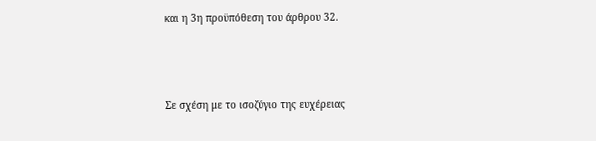και η 3η προϋπόθεση του άρθρου 32.



Σε σχέση με το ισοζύγιο της ευχέρειας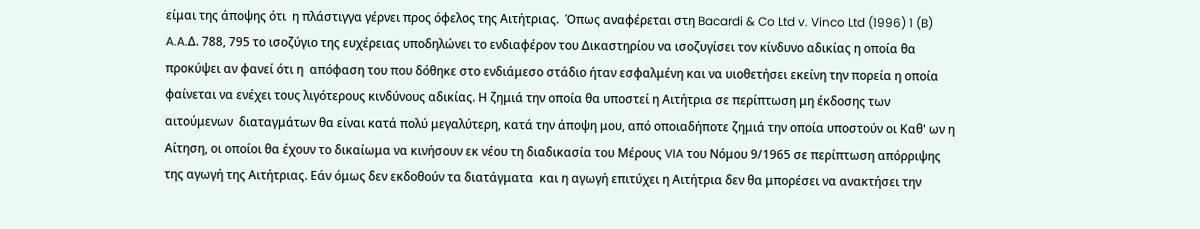είμαι της άποψης ότι  η πλάστιγγα γέρνει προς όφελος της Αιτήτριας.  Όπως αναφέρεται στη Bacardi & Co Ltd v. Vinco Ltd (1996) 1 (B) A.A.Δ. 788, 795 το ισοζύγιο της ευχέρειας υποδηλώνει το ενδιαφέρον του Δικαστηρίου να ισοζυγίσει τον κίνδυνο αδικίας η οποία θα προκύψει αν φανεί ότι η  απόφαση του που δόθηκε στο ενδιάμεσο στάδιο ήταν εσφαλμένη και να υιοθετήσει εκείνη την πορεία η οποία φαίνεται να ενέχει τους λιγότερους κινδύνους αδικίας. Η ζημιά την οποία θα υποστεί η Αιτήτρια σε περίπτωση μη έκδοσης των  αιτούμενων  διαταγμάτων θα είναι κατά πολύ μεγαλύτερη, κατά την άποψη μου, από οποιαδήποτε ζημιά την οποία υποστούν οι Καθ' ων η Αίτηση, οι οποίοι θα έχουν το δικαίωμα να κινήσουν εκ νέου τη διαδικασία του Μέρους VIA του Νόμου 9/1965 σε περίπτωση απόρριψης της αγωγή της Αιτήτριας. Εάν όμως δεν εκδοθούν τα διατάγματα  και η αγωγή επιτύχει η Αιτήτρια δεν θα μπορέσει να ανακτήσει την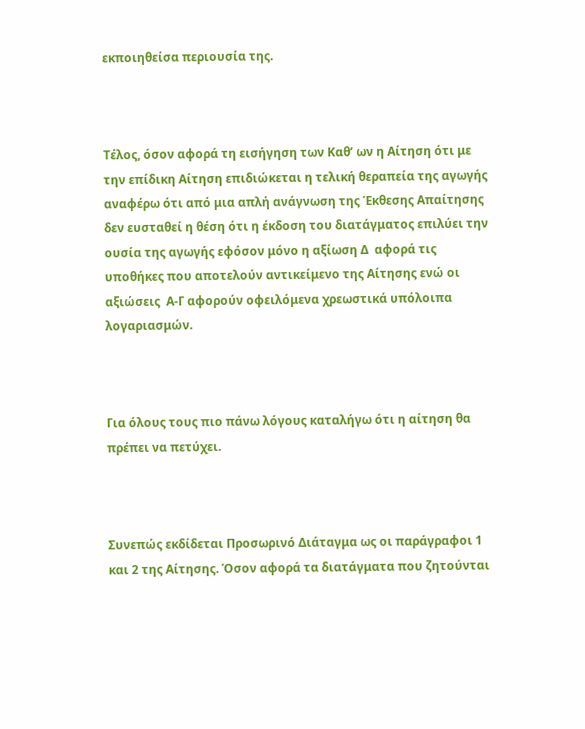εκποιηθείσα περιουσία της.



Τέλος, όσον αφορά τη εισήγηση των Καθ’ ων η Αίτηση ότι με την επίδικη Αίτηση επιδιώκεται η τελική θεραπεία της αγωγής αναφέρω ότι από μια απλή ανάγνωση της Έκθεσης Απαίτησης δεν ευσταθεί η θέση ότι η έκδοση του διατάγματος επιλύει την ουσία της αγωγής εφόσον μόνο η αξίωση Δ  αφορά τις υποθήκες που αποτελούν αντικείμενο της Αίτησης ενώ οι αξιώσεις  Α-Γ αφορούν οφειλόμενα χρεωστικά υπόλοιπα λογαριασμών.



Για όλους τους πιο πάνω λόγους καταλήγω ότι η αίτηση θα πρέπει να πετύχει.



Συνεπώς εκδίδεται Προσωρινό Διάταγμα ως οι παράγραφοι 1 και 2 της Αίτησης. Όσον αφορά τα διατάγματα που ζητούνται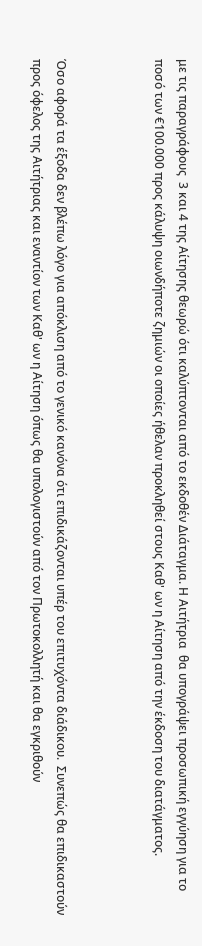με τις παραγράφους  3 και 4 της Αίτησης θεωρώ ότι καλύπτονται από το εκδοθέν Διάταγμα. Η Αιτήτρια  θα υπογράψει προσωπική εγγύηση για το ποσό των €100.000 προς κάλυψη οιωνδήποτε ζημιών οι οποίες ήθελαν προκληθεί στους Καθ' ων η Αίτηση από την έκδοση του διατάγματος.



Όσο αφορά τα έξοδα δεν βλέπω λόγο για απόκλιση από το γενικό κανόνα ότι επιδικάζονται υπέρ του επιτυχόντα διάδικου.  Συνεπώς θα επιδικαστούν προς όφελος της Αιτήτριας και εναντίον των Καθ' ων η Αίτηση όπως θα υπολογιστούν από τον Πρωτοκολλητή και θα εγκριθούν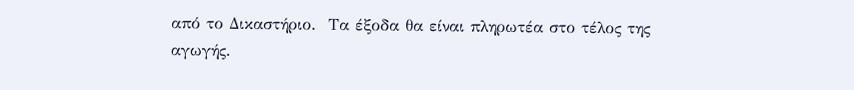από το Δικαστήριο.  Τα έξοδα θα είναι πληρωτέα στο τέλος της αγωγής.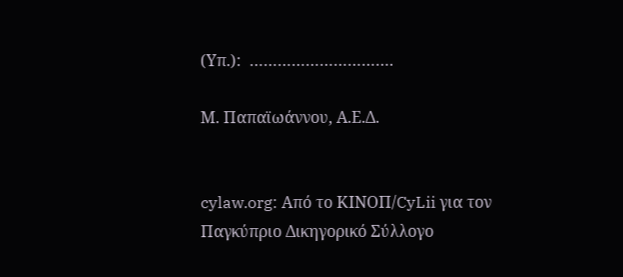(Υπ.):  ………………………….

Μ. Παπαϊωάννου, Α.Ε.Δ.


cylaw.org: Από το ΚΙΝOΠ/CyLii για τον Παγκύπριο Δικηγορικό Σύλλογο